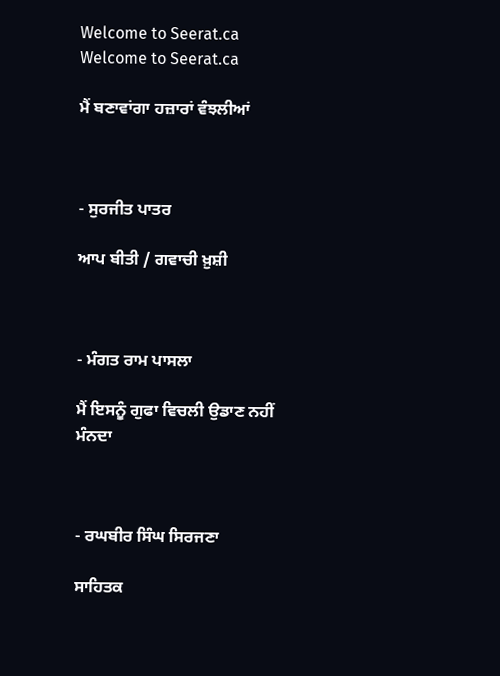Welcome to Seerat.ca
Welcome to Seerat.ca

ਮੈਂ ਬਣਾਵਾਂਗਾ ਹਜ਼ਾਰਾਂ ਵੰਝਲੀਆਂ



- ਸੁਰਜੀਤ ਪਾਤਰ

ਆਪ ਬੀਤੀ / ਗਵਾਚੀ ਖ਼ੁਸ਼ੀ



- ਮੰਗਤ ਰਾਮ ਪਾਸਲਾ

ਮੈਂ ਇਸਨੂੰ ਗੁਫਾ ਵਿਚਲੀ ਉਡਾਣ ਨਹੀਂ ਮੰਨਦਾ



- ਰਘਬੀਰ ਸਿੰਘ ਸਿਰਜਣਾ

ਸਾਹਿਤਕ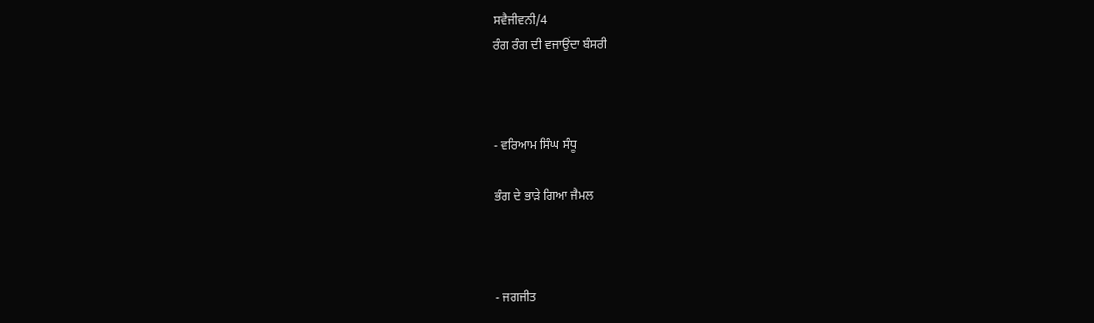ਸਵੈਜੀਵਨੀ/4
ਰੰਗ ਰੰਗ ਦੀ ਵਜਾਉਂਦਾ ਬੰਸਰੀ



- ਵਰਿਆਮ ਸਿੰਘ ਸੰਧੂ

ਭੰਗ ਦੇ ਭਾੜੇ ਗਿਆ ਜੈਮਲ



- ਜਗਜੀਤ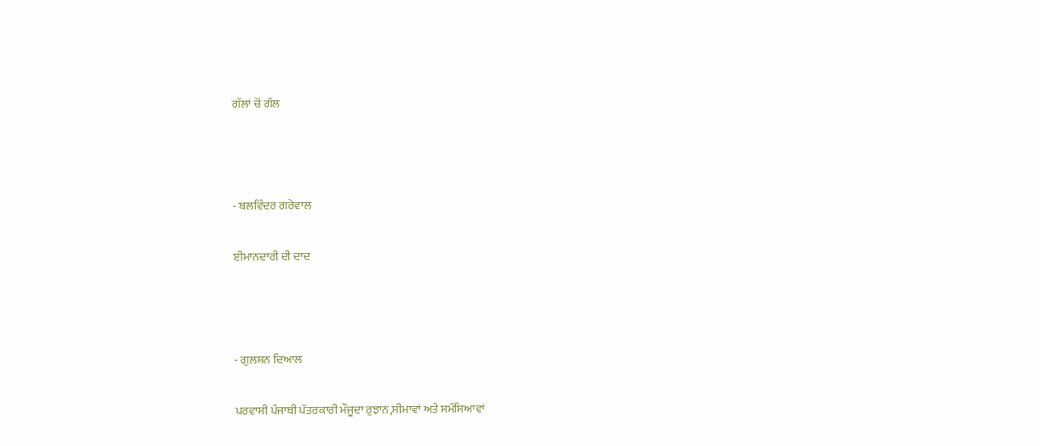ਗੱਲਾਂ ਚੋਂ ਗੱਲ



- ਬਲਵਿੰਦਰ ਗਰੇਵਾਲ

ਈਮਾਨਦਾਰੀ ਦੀ ਦਾਦ



- ਗੁਲਸ਼ਨ ਦਿਆਲ

ਪਰਵਾਸੀ ਪੰਜਾਬੀ ਪੱਤਰਕਾਰੀ ਮੌਜੂਦਾ ਰੁਝਾਨ,ਸੀਮਾਵਾਂ ਅਤੇ ਸਮੱਸਿਆਵਾਂ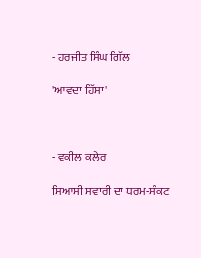- ਹਰਜੀਤ ਸਿੰਘ ਗਿੱਲ

'ਆਵਦਾ ਹਿੱਸਾ'



- ਵਕੀਲ ਕਲੇਰ

ਸਿਆਸੀ ਸਵਾਰੀ ਦਾ ਧਰਮ-ਸੰਕਟ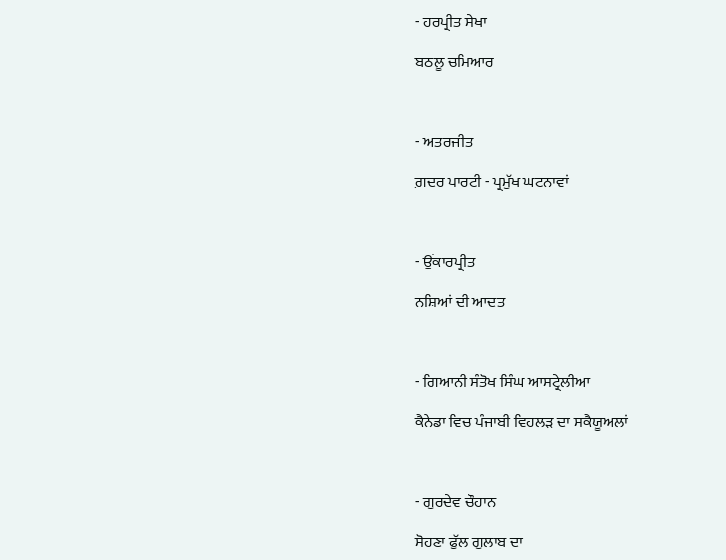- ਹਰਪ੍ਰੀਤ ਸੇਖਾ

ਬਠਲੂ ਚਮਿਆਰ



- ਅਤਰਜੀਤ

ਗ਼ਦਰ ਪਾਰਟੀ - ਪ੍ਰਮੁੱਖ ਘਟਨਾਵਾਂ



- ਉਂਕਾਰਪ੍ਰੀਤ

ਨਸ਼ਿਆਂ ਦੀ ਆਦਤ



- ਗਿਆਨੀ ਸੰਤੋਖ ਸਿੰਘ ਆਸਟ੍ਰੇਲੀਆ

ਕੈਨੇਡਾ ਵਿਚ ਪੰਜਾਬੀ ਵਿਹਲੜ ਦਾ ਸਕੈਯੂਅਲਾਂ



- ਗੁਰਦੇਵ ਚੌਹਾਨ

ਸੋਹਣਾ ਫੁੱਲ ਗੁਲਾਬ ਦਾ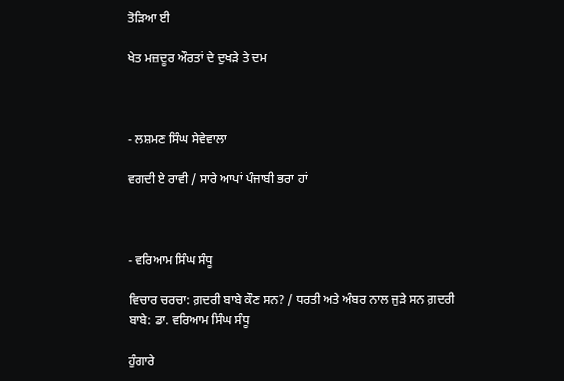ਤੋੜਿਆ ਈ

ਖੇਤ ਮਜ਼ਦੂਰ ਔਰਤਾਂ ਦੇ ਦੁਖੜੇ ਤੇ ਦਮ



- ਲਸ਼ਮਣ ਸਿੰਘ ਸੇਵੇਵਾਲਾ

ਵਗਦੀ ਏ ਰਾਵੀ / ਸਾਰੇ ਆਪਾਂ ਪੰਜਾਬੀ ਭਰਾ ਹਾਂ



- ਵਰਿਆਮ ਸਿੰਘ ਸੰਧੂ

ਵਿਚਾਰ ਚਰਚਾ: ਗ਼ਦਰੀ ਬਾਬੇ ਕੌਣ ਸਨ? / ਧਰਤੀ ਅਤੇ ਅੰਬਰ ਨਾਲ ਜੁੜੇ ਸਨ ਗ਼ਦਰੀ ਬਾਬੇ: ਡਾ. ਵਰਿਆਮ ਸਿੰਘ ਸੰਧੂ

ਹੁੰਗਾਰੇ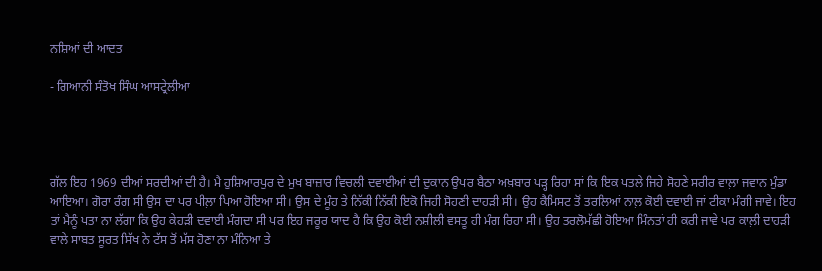ਨਸ਼ਿਆਂ ਦੀ ਆਦਤ

- ਗਿਆਨੀ ਸੰਤੋਖ ਸਿੰਘ ਆਸਟ੍ਰੇਲੀਆ




ਗੱਲ ਇਹ 1969 ਦੀਆਂ ਸਰਦੀਆਂ ਦੀ ਹੈ। ਮੈ ਹੁਸ਼ਿਆਰਪੁਰ ਦੇ ਮੁਖ ਬਾਜ਼ਾਰ ਵਿਚਲੀ ਦਵਾਈਆਂ ਦੀ ਦੁਕਾਨ ਉਪਰ ਬੈਠਾ ਅਖ਼ਬਾਰ ਪੜ੍ਹ ਰਿਹਾ ਸਾਂ ਕਿ ਇਕ ਪਤਲੇ ਜਿਹੇ ਸੋਹਣੇ ਸਰੀਰ ਵਾਲ਼ਾ ਜਵਾਨ ਮੁੰਡਾ ਆਇਆ। ਗੋਰਾ ਰੰਗ ਸੀ ਉਸ ਦਾ ਪਰ ਪੀਲ਼ਾ ਪਿਆ ਹੋਇਆ ਸੀ। ਉਸ ਦੇ ਮੂੰਹ ਤੇ ਨਿੱਕੀ ਨਿੱਕੀ ਇਕੋ ਜਿਹੀ ਸੋਹਣੀ ਦਾਹੜੀ ਸੀ। ਉਹ ਕੈਮਿਸਟ ਤੋਂ ਤਰਲਿਆਂ ਨਾਲ਼ ਕੋਈ ਦਵਾਈ ਜਾਂ ਟੀਕਾ ਮੰਗੀ ਜਾਵੇ। ਇਹ ਤਾਂ ਮੈਨੂੰ ਪਤਾ ਨਾ ਲੱਗਾ ਕਿ ਉਹ ਕੇਹੜੀ ਦਵਾਈ ਮੰਗਦਾ ਸੀ ਪਰ ਇਹ ਜਰੂਰ ਯਾਦ ਹੈ ਕਿ ਉਹ ਕੋਈ ਨਸ਼ੀਲੀ ਵਸਤੂ ਹੀ ਮੰਗ ਰਿਹਾ ਸੀ। ਉਹ ਤਰਲੋਮੱਛੀ ਹੋਇਆ ਮਿੰਨਤਾਂ ਹੀ ਕਰੀ ਜਾਵੇ ਪਰ ਕਾਲ਼ੀ ਦਾਹੜੀ ਵਾਲੇ ਸਾਬਤ ਸੂਰਤ ਸਿੱਖ ਨੇ ਟੱਸ ਤੋਂ ਮੱਸ ਹੋਣਾ ਨਾ ਮੰਨਿਆ ਤੇ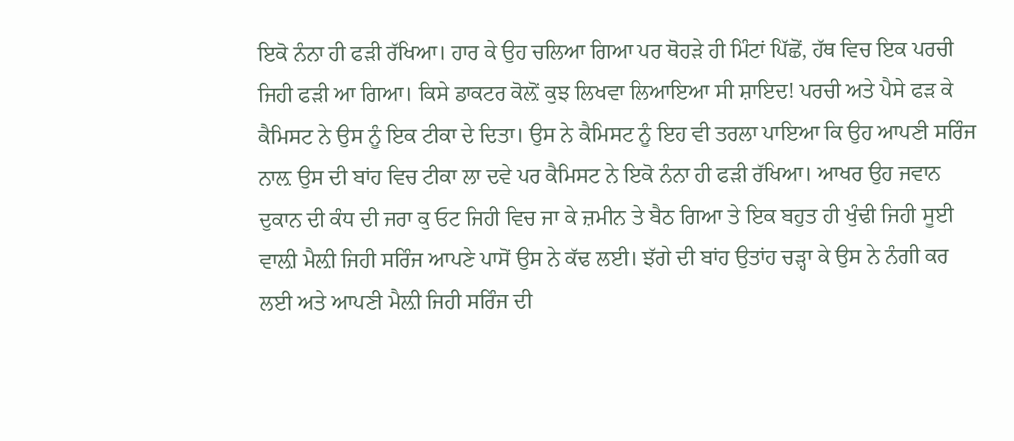ਇਕੋ ਨੰਨਾ ਹੀ ਫੜੀ ਰੱਖਿਆ। ਹਾਰ ਕੇ ਉਹ ਚਲਿਆ ਗਿਆ ਪਰ ਥੋਹੜੇ ਹੀ ਮਿੰਟਾਂ ਪਿੱਛੋਂ, ਹੱਥ ਵਿਚ ਇਕ ਪਰਚੀ ਜਿਹੀ ਫੜੀ ਆ ਗਿਆ। ਕਿਸੇ ਡਾਕਟਰ ਕੋਲ਼ੋਂ ਕੁਝ ਲਿਖਵਾ ਲਿਆਇਆ ਸੀ ਸ਼ਾਇਦ! ਪਰਚੀ ਅਤੇ ਪੈਸੇ ਫੜ ਕੇ ਕੈਮਿਸਟ ਨੇ ਉਸ ਨੂੰ ਇਕ ਟੀਕਾ ਦੇ ਦਿਤਾ। ਉਸ ਨੇ ਕੈਮਿਸਟ ਨੂੰ ਇਹ ਵੀ ਤਰਲਾ ਪਾਇਆ ਕਿ ਉਹ ਆਪਣੀ ਸਰਿੰਜ ਨਾਲ਼ ਉਸ ਦੀ ਬਾਂਹ ਵਿਚ ਟੀਕਾ ਲਾ ਦਵੇ ਪਰ ਕੈਮਿਸਟ ਨੇ ਇਕੋ ਨੰਨਾ ਹੀ ਫੜੀ ਰੱਖਿਆ। ਆਖਰ ਉਹ ਜਵਾਨ ਦੁਕਾਨ ਦੀ ਕੰਧ ਦੀ ਜਰਾ ਕੁ ਓਟ ਜਿਹੀ ਵਿਚ ਜਾ ਕੇ ਜ਼ਮੀਨ ਤੇ ਬੈਠ ਗਿਆ ਤੇ ਇਕ ਬਹੁਤ ਹੀ ਖੁੰਢੀ ਜਿਹੀ ਸੂਈ ਵਾਲ਼ੀ ਮੈਲ਼ੀ ਜਿਹੀ ਸਰਿੰਜ ਆਪਣੇ ਪਾਸੋਂ ਉਸ ਨੇ ਕੱਢ ਲਈ। ਝੱਗੇ ਦੀ ਬਾਂਹ ਉਤਾਂਹ ਚੜ੍ਹਾ ਕੇ ਉਸ ਨੇ ਨੰਗੀ ਕਰ ਲਈ ਅਤੇ ਆਪਣੀ ਮੈਲ਼ੀ ਜਿਹੀ ਸਰਿੰਜ ਦੀ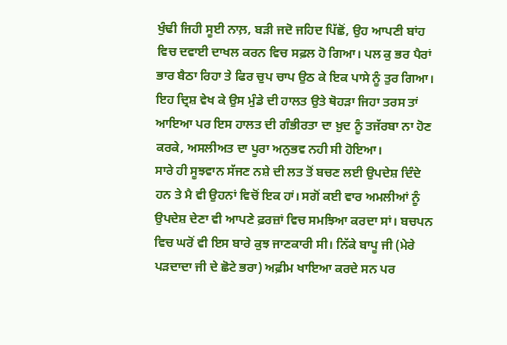ਖੁੰਢੀ ਜਿਹੀ ਸੂਈ ਨਾਲ਼, ਬੜੀ ਜਦੋ ਜਹਿਦ ਪਿੱਛੋਂ, ਉਹ ਆਪਣੀ ਬਾਂਹ ਵਿਚ ਦਵਾਈ ਦਾਖਲ ਕਰਨ ਵਿਚ ਸਫ਼ਲ ਹੋ ਗਿਆ। ਪਲ ਕੁ ਭਰ ਪੈਰਾਂ ਭਾਰ ਬੈਠਾ ਰਿਹਾ ਤੇ ਫਿਰ ਚੁਪ ਚਾਪ ਉਠ ਕੇ ਇਕ ਪਾਸੇ ਨੂੰ ਤੁਰ ਗਿਆ। ਇਹ ਦ੍ਰਿਸ਼ ਵੇਖ ਕੇ ਉਸ ਮੁੰਡੇ ਦੀ ਹਾਲਤ ਉਤੇ ਥੋਹੜਾ ਜਿਹਾ ਤਰਸ ਤਾਂ ਆਇਆ ਪਰ ਇਸ ਹਾਲਤ ਦੀ ਗੰਭੀਰਤਾ ਦਾ ਖ਼ੁਦ ਨੂੰ ਤਜੱਰਬਾ ਨਾ ਹੋਣ ਕਰਕੇ, ਅਸਲੀਅਤ ਦਾ ਪੂਰਾ ਅਨੁਭਵ ਨਹੀ ਸੀ ਹੋਇਆ।
ਸਾਰੇ ਹੀ ਸੂਝਵਾਨ ਸੱਜਣ ਨਸ਼ੇ ਦੀ ਲਤ ਤੋਂ ਬਚਣ ਲਈ ਉਪਦੇਸ਼ ਦਿੰਦੇ ਹਨ ਤੇ ਮੈ ਵੀ ਉਹਨਾਂ ਵਿਚੋਂ ਇਕ ਹਾਂ। ਸਗੋਂ ਕਈ ਵਾਰ ਅਮਲੀਆਂ ਨੂੰ ਉਪਦੇਸ਼ ਦੇਣਾ ਵੀ ਆਪਣੇ ਫ਼ਰਜ਼ਾਂ ਵਿਚ ਸਮਝਿਆ ਕਰਦਾ ਸਾਂ। ਬਚਪਨ ਵਿਚ ਘਰੋਂ ਵੀ ਇਸ ਬਾਰੇ ਕੁਝ ਜਾਣਕਾਰੀ ਸੀ। ਨਿੱਕੇ ਬਾਪੂ ਜੀ (ਮੇਰੇ ਪੜਦਾਦਾ ਜੀ ਦੇ ਛੋਟੇ ਭਰਾ) ਅਫ਼ੀਮ ਖਾਇਆ ਕਰਦੇ ਸਨ ਪਰ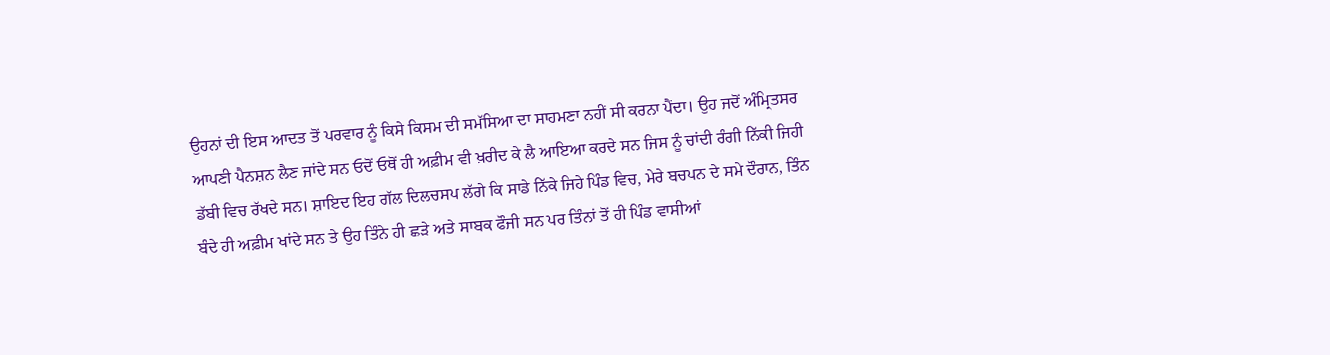ਉਹਨਾਂ ਦੀ ਇਸ ਆਦਤ ਤੋਂ ਪਰਵਾਰ ਨੂੰ ਕਿਸੇ ਕਿਸਮ ਦੀ ਸਮੱਸਿਆ ਦਾ ਸਾਹਮਣਾ ਨਹੀਂ ਸੀ ਕਰਨਾ ਪੈਂਦਾ। ਉਹ ਜਦੋਂ ਅੰਮ੍ਰਿਤਸਰ ਆਪਣੀ ਪੈਨਸ਼ਨ ਲੈਣ ਜਾਂਦੇ ਸਨ ਓਦੋਂ ਓਥੋਂ ਹੀ ਅਫ਼ੀਮ ਵੀ ਖ਼ਰੀਦ ਕੇ ਲੈ ਆਇਆ ਕਰਦੇ ਸਨ ਜਿਸ ਨੂੰ ਚਾਂਦੀ ਰੰਗੀ ਨਿੱਕੀ ਜਿਹੀ ਡੱਬੀ ਵਿਚ ਰੱਖਦੇ ਸਨ। ਸ਼ਾਇਦ ਇਹ ਗੱਲ ਦਿਲਚਸਪ ਲੱਗੇ ਕਿ ਸਾਡੇ ਨਿੱਕੇ ਜਿਹੇ ਪਿੰਡ ਵਿਚ, ਮੇਰੇ ਬਚਪਨ ਦੇ ਸਮੇ ਦੌਰਾਨ, ਤਿੰਨ ਬੰਦੇ ਹੀ ਅਫ਼ੀਮ ਖਾਂਦੇ ਸਨ ਤੇ ਉਹ ਤਿੰਨੇ ਹੀ ਛੜੇ ਅਤੇ ਸਾਬਕ ਫੌਜੀ ਸਨ ਪਰ ਤਿੰਨਾਂ ਤੋਂ ਹੀ ਪਿੰਡ ਵਾਸੀਆਂ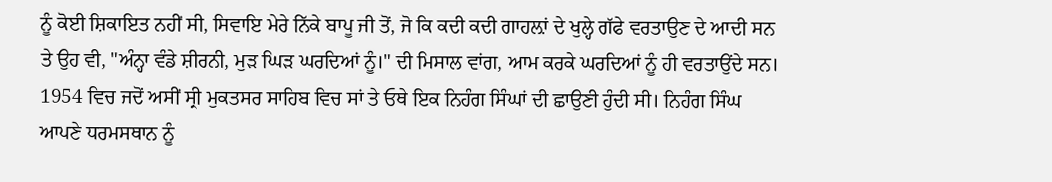ਨੂੰ ਕੋਈ ਸ਼ਿਕਾਇਤ ਨਹੀਂ ਸੀ, ਸਿਵਾਇ ਮੇਰੇ ਨਿੱਕੇ ਬਾਪੂ ਜੀ ਤੋਂ, ਜੋ ਕਿ ਕਦੀ ਕਦੀ ਗਾਹਲ਼ਾਂ ਦੇ ਖੁਲ੍ਹੇ ਗੱਫੇ ਵਰਤਾਉਣ ਦੇ ਆਦੀ ਸਨ ਤੇ ਉਹ ਵੀ, "ਅੰਨ੍ਹਾ ਵੰਡੇ ਸ਼ੀਰਨੀ, ਮੁੜ ਘਿੜ ਘਰਦਿਆਂ ਨੂੰ।" ਦੀ ਮਿਸਾਲ ਵਾਂਗ, ਆਮ ਕਰਕੇ ਘਰਦਿਆਂ ਨੂੰ ਹੀ ਵਰਤਾਉਂਦੇ ਸਨ।
1954 ਵਿਚ ਜਦੋਂ ਅਸੀਂ ਸ੍ਰੀ ਮੁਕਤਸਰ ਸਾਹਿਬ ਵਿਚ ਸਾਂ ਤੇ ਓਥੇ ਇਕ ਨਿਹੰਗ ਸਿੰਘਾਂ ਦੀ ਛਾਉਣੀ ਹੁੰਦੀ ਸੀ। ਨਿਹੰਗ ਸਿੰਘ ਆਪਣੇ ਧਰਮਸਥਾਨ ਨੂੰ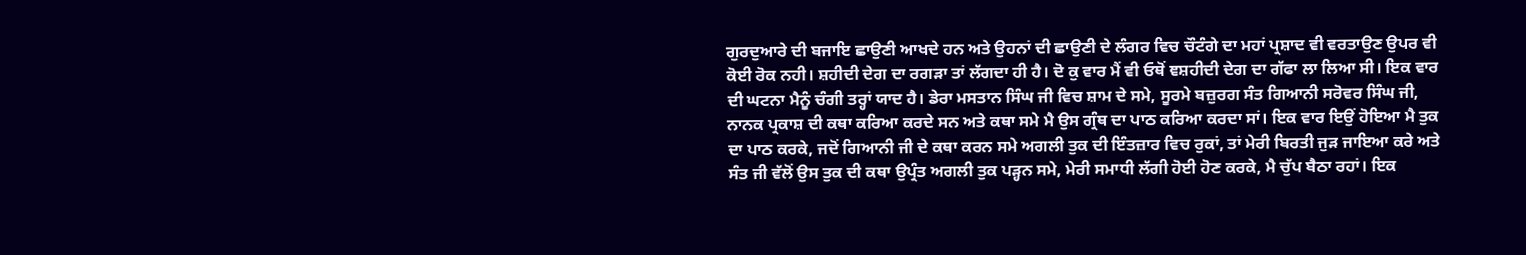ਗੁਰਦੁਆਰੇ ਦੀ ਬਜਾਇ ਛਾਉਣੀ ਆਖਦੇ ਹਨ ਅਤੇ ਉਹਨਾਂ ਦੀ ਛਾਉਣੀ ਦੇ ਲੰਗਰ ਵਿਚ ਚੌਟੰਗੇ ਦਾ ਮਹਾਂ ਪ੍ਰਸ਼ਾਦ ਵੀ ਵਰਤਾਉਣ ਉਪਰ ਵੀ ਕੋਈ ਰੋਕ ਨਹੀ। ਸ਼ਹੀਦੀ ਦੇਗ ਦਾ ਰਗੜਾ ਤਾਂ ਲੱਗਦਾ ਹੀ ਹੈ। ਦੋ ਕੁ ਵਾਰ ਮੈਂ ਵੀ ਓਥੋਂ ਞਸ਼ਹੀਦੀ ਦੇਗ ਦਾ ਗੱਫਾ ਲਾ ਲਿਆ ਸੀ। ਇਕ ਵਾਰ ਦੀ ਘਟਨਾ ਮੈਨੂੰ ਚੰਗੀ ਤਰ੍ਹਾਂ ਯਾਦ ਹੈ। ਡੇਰਾ ਮਸਤਾਨ ਸਿੰਘ ਜੀ ਵਿਚ ਸ਼ਾਮ ਦੇ ਸਮੇ, ਸੂਰਮੇ ਬਜ਼ੁਰਗ ਸੰਤ ਗਿਆਨੀ ਸਰੋਵਰ ਸਿੰਘ ਜੀ, ਨਾਨਕ ਪ੍ਰਕਾਸ਼ ਦੀ ਕਥਾ ਕਰਿਆ ਕਰਦੇ ਸਨ ਅਤੇ ਕਥਾ ਸਮੇ ਮੈ ਉਸ ਗ੍ਰੰਥ ਦਾ ਪਾਠ ਕਰਿਆ ਕਰਦਾ ਸਾਂ। ਇਕ ਵਾਰ ਇਉਂ ਹੋਇਆ ਮੈ ਤੁਕ ਦਾ ਪਾਠ ਕਰਕੇ, ਜਦੋਂ ਗਿਆਨੀ ਜੀ ਦੇ ਕਥਾ ਕਰਨ ਸਮੇ ਅਗਲੀ ਤੁਕ ਦੀ ਇੰਤਜ਼ਾਰ ਵਿਚ ਰੁਕਾਂ, ਤਾਂ ਮੇਰੀ ਬਿਰਤੀ ਜੁੜ ਜਾਇਆ ਕਰੇ ਅਤੇ ਸੰਤ ਜੀ ਵੱਲੋਂ ਉਸ ਤੁਕ ਦੀ ਕਥਾ ਉਪ੍ਰੰਤ ਅਗਲੀ ਤੁਕ ਪੜ੍ਹਨ ਸਮੇ, ਮੇਰੀ ਸਮਾਧੀ ਲੱਗੀ ਹੋਈ ਹੋਣ ਕਰਕੇ, ਮੈ ਚੁੱਪ ਬੈਠਾ ਰਹਾਂ। ਇਕ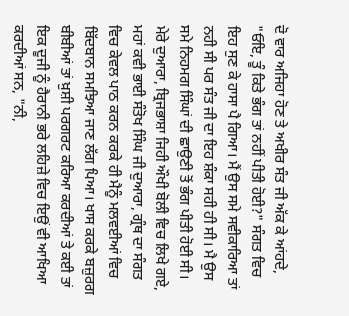ਦੋ ਵਾਰ ਅਜਿਹਾ ਹੋਣ ਤੇ ਅਖੀਰ ਸੰਤ ਜੀ ਅੱਕ ਕੇ ਆਂਹਦੇ, "ਓਇ, ਤੂੰ ਕਿਤੇ ਭੰਗ ਤਾਂ ਨਹੀਂ ਪੀਤੀ ਹੋਈ?" ਸੰਗਤ ਵਿਚ ਇਹ ਸੁਣ ਕੇ ਹਾਸਾ ਪੈ ਗਿਆ। ਮੈਂ ਉਸ ਸਮੇ ਸਵੀਕਾਰਿਆ ਤਾਂ ਨਹੀ ਸੀ ਪਰ ਸੰਤ ਜੀ ਦਾ ਇਹ ਸ਼ੰਕਾ ਸਹੀ ਹੀ ਸੀ। ਮੈ ਉਸ ਸਮੇ ਨਿਹਮਗ ਸਿੰਘਾਂ ਦੀ ਛਾਉਣੀ ਤੋਂ ਭੰਗ ਪੀਤੀ ਹੋਈ ਸੀ।
ਮੇਰੇ ਦੁਆਰਾ, ਬ੍ਰਿਜਭਾਸ਼ਾ ਜਿਹੀ ਔਖੀ ਬੋਲੀ ਵਿਚ ਲਿਖੇ ਗਏ, ਮਹਾਂ ਕਵੀ ਭਾਈ ਸੰਤੋਖ ਸਿੰਘ ਜੀ ਦੁਆਰਾ, ਗ੍ਰੰਥ ਦਾ ਸੰਗਤ ਵਿਚ ਕੇਵਲ ਪਾਠ ਕਰਨ ਕਰਕੇ ਹੀ ਮੈਨੂੰ ਮਲਵਈਆਂ ਵਿਚ ਬਿੱਦਬਾਨ ਸਮਝਿਆ ਜਾਣ ਲੱਗ ਪਿਆ। ਖਾਸ ਕਰਕੇ ਬਜ਼ੁਰਗ ਬੀਬੀਆਂ ਤਾਂ ਖ਼ੁਸ਼ੀ ਪਰਗਰਟ ਕਰਿਆ ਕਰਦੀਆਂ ਤੇ ਕਈ ਤਾਂ ਇਕ ਦੂਜੀ ਨੂੰ ਹੈਰਾਨੀ ਭਰੇ ਲਹਿਜ਼ੇ ਵਿਚ ਇਉਂ ਵੀ ਆਖਿਆ ਕਰਦੀਆਂ ਸਨ, "ਨੀ,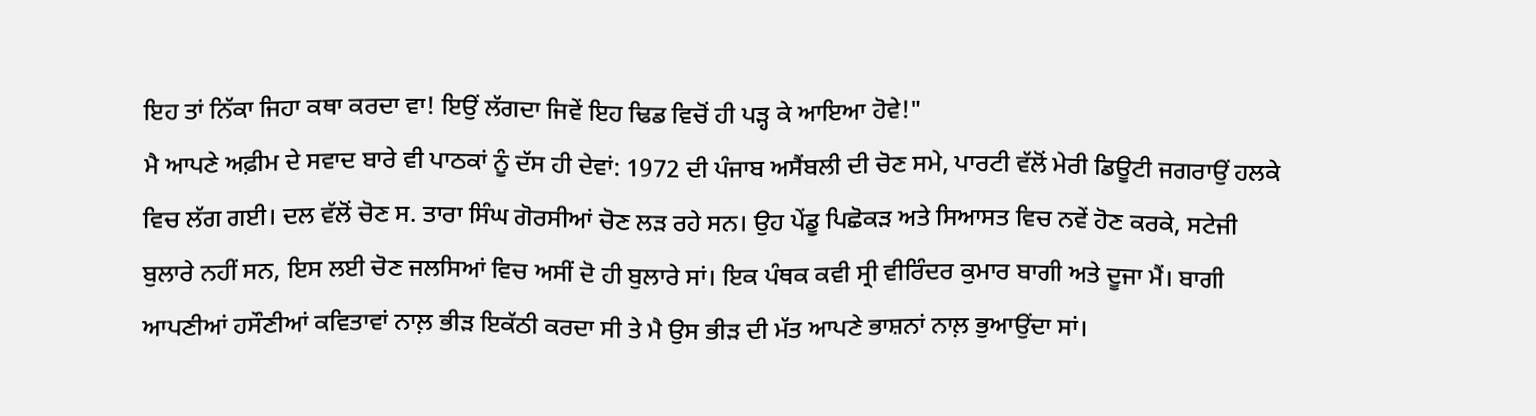ਇਹ ਤਾਂ ਨਿੱਕਾ ਜਿਹਾ ਕਥਾ ਕਰਦਾ ਵਾ! ਇਉਂ ਲੱਗਦਾ ਜਿਵੇਂ ਇਹ ਢਿਡ ਵਿਚੋਂ ਹੀ ਪੜ੍ਹ ਕੇ ਆਇਆ ਹੋਵੇ!"
ਮੈ ਆਪਣੇ ਅਫ਼ੀਮ ਦੇ ਸਵਾਦ ਬਾਰੇ ਵੀ ਪਾਠਕਾਂ ਨੂੰ ਦੱਸ ਹੀ ਦੇਵਾਂ: 1972 ਦੀ ਪੰਜਾਬ ਅਸੈਂਬਲੀ ਦੀ ਚੋਣ ਸਮੇ, ਪਾਰਟੀ ਵੱਲੋਂ ਮੇਰੀ ਡਿਊਟੀ ਜਗਰਾਉਂ ਹਲਕੇ ਵਿਚ ਲੱਗ ਗਈ। ਦਲ ਵੱਲੋਂ ਚੋਣ ਸ. ਤਾਰਾ ਸਿੰਘ ਗੋਰਸੀਆਂ ਚੋਣ ਲੜ ਰਹੇ ਸਨ। ਉਹ ਪੇਂਡੂ ਪਿਛੋਕੜ ਅਤੇ ਸਿਆਸਤ ਵਿਚ ਨਵੇਂ ਹੋਣ ਕਰਕੇ, ਸਟੇਜੀ ਬੁਲਾਰੇ ਨਹੀਂ ਸਨ, ਇਸ ਲਈ ਚੋਣ ਜਲਸਿਆਂ ਵਿਚ ਅਸੀਂ ਦੋ ਹੀ ਬੁਲਾਰੇ ਸਾਂ। ਇਕ ਪੰਥਕ ਕਵੀ ਸ੍ਰੀ ਵੀਰਿੰਦਰ ਕੁਮਾਰ ਬਾਗੀ ਅਤੇ ਦੂਜਾ ਮੈਂ। ਬਾਗੀ ਆਪਣੀਆਂ ਹਸੌਣੀਆਂ ਕਵਿਤਾਵਾਂ ਨਾਲ਼ ਭੀੜ ਇਕੱਠੀ ਕਰਦਾ ਸੀ ਤੇ ਮੈ ਉਸ ਭੀੜ ਦੀ ਮੱਤ ਆਪਣੇ ਭਾਸ਼ਨਾਂ ਨਾਲ਼ ਭੁਆਉਂਦਾ ਸਾਂ।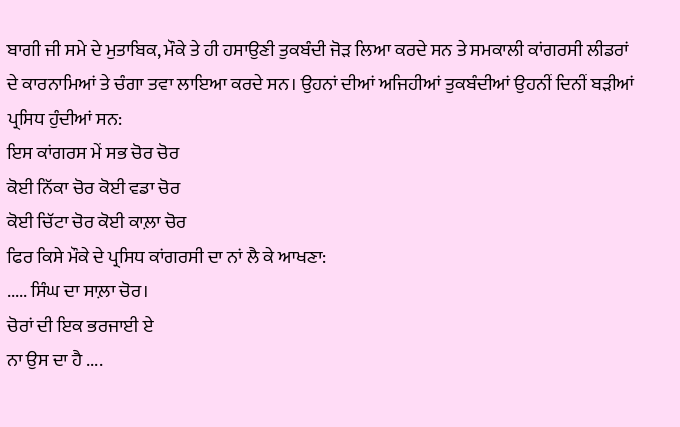ਬਾਗੀ ਜੀ ਸਮੇ ਦੇ ਮੁਤਾਬਿਕ, ਮੌਕੇ ਤੇ ਹੀ ਹਸਾਉਣੀ ਤੁਕਬੰਦੀ ਜੋੜ ਲਿਆ ਕਰਦੇ ਸਨ ਤੇ ਸਮਕਾਲੀ ਕਾਂਗਰਸੀ ਲੀਡਰਾਂ ਦੇ ਕਾਰਨਾਮਿਆਂ ਤੇ ਚੰਗਾ ਤਵਾ ਲਾਇਆ ਕਰਦੇ ਸਨ। ਉਹਨਾਂ ਦੀਆਂ ਅਜਿਹੀਆਂ ਤੁਕਬੰਦੀਆਂ ਉਹਨੀਂ ਦਿਨੀਂ ਬੜੀਆਂ ਪ੍ਰਸਿਧ ਹੁੰਦੀਆਂ ਸਨ:
ਇਸ ਕਾਂਗਰਸ ਮੇਂ ਸਭ ਚੋਰ ਚੋਰ
ਕੋਈ ਨਿੱਕਾ ਚੋਰ ਕੋਈ ਵਡਾ ਚੋਰ
ਕੋਈ ਚਿੱਟਾ ਚੋਰ ਕੋਈ ਕਾਲ਼ਾ ਚੋਰ
ਫਿਰ ਕਿਸੇ ਮੌਕੇ ਦੇ ਪ੍ਰਸਿਧ ਕਾਂਗਰਸੀ ਦਾ ਨਾਂ ਲੈ ਕੇ ਆਖਣਾ:
..... ਸਿੰਘ ਦਾ ਸਾਲ਼ਾ ਚੋਰ।
ਚੋਰਾਂ ਦੀ ਇਕ ਭਰਜਾਈ ਏ
ਨਾ ਉਸ ਦਾ ਹੈ ....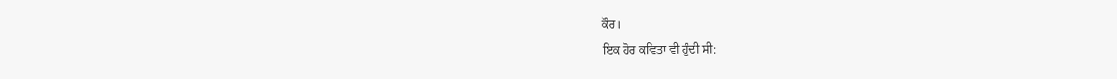ਕੌਰ।
ਇਕ ਹੋਰ ਕਵਿਤਾ ਵੀ ਹੁੰਦੀ ਸੀ: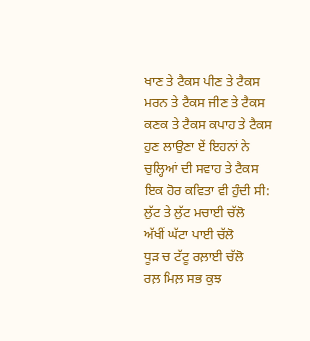ਖਾਣ ਤੇ ਟੈਕਸ ਪੀਣ ਤੇ ਟੈਕਸ
ਮਰਨ ਤੇ ਟੈਕਸ ਜੀਣ ਤੇ ਟੈਕਸ
ਕਣਕ ਤੇ ਟੈਕਸ ਕਪਾਹ ਤੇ ਟੈਕਸ
ਹੁਣ ਲਾਉਣਾ ਏਂ ਇਹਨਾਂ ਨੇ
ਚੁਲ੍ਹਿਆਂ ਦੀ ਸਵਾਹ ਤੇ ਟੈਕਸ
ਇਕ ਹੋਰ ਕਵਿਤਾ ਵੀ ਹੁੰਦੀ ਸੀ:
ਲੁੱਟ ਤੇ ਲੁੱਟ ਮਚਾਈ ਚੱਲੋ
ਅੱਖੀਂ ਘੱਟਾ ਪਾਈ ਚੱਲੋ
ਧੂੜ ਚ ਟੱਟੂ ਰਲ਼ਾਈ ਚੱਲੋ
ਰਲ਼ ਮਿਲ਼ ਸਭ ਕੁਝ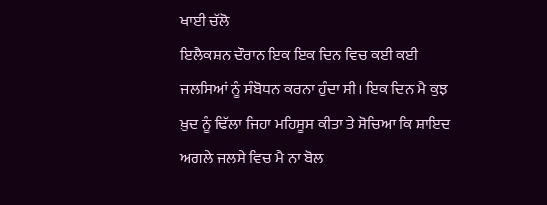ਖਾਈ ਚੱਲੋ
ਇਲੈਕਸ਼ਨ ਦੌਰਾਨ ਇਕ ਇਕ ਦਿਨ ਵਿਚ ਕਈ ਕਈ ਜਲਸਿਆਂ ਨੂੰ ਸੰਬੋਧਨ ਕਰਨਾ ਹੁੰਦਾ ਸੀ। ਇਕ ਦਿਨ ਮੈ ਕੁਝ ਖ਼ੁਦ ਨੂੰ ਢਿੱਲਾ ਜਿਹਾ ਮਹਿਸੂਸ ਕੀਤਾ ਤੇ ਸੋਚਿਆ ਕਿ ਸ਼ਾਇਦ ਅਗਲੇ ਜਲਸੇ ਵਿਚ ਮੈ ਨਾ ਬੋਲ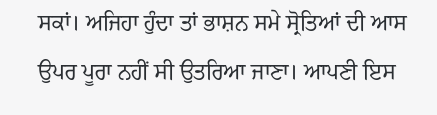ਸਕਾਂ। ਅਜਿਹਾ ਹੁੰਦਾ ਤਾਂ ਭਾਸ਼ਨ ਸਮੇ ਸ੍ਰੋਤਿਆਂ ਦੀ ਆਸ ਉਪਰ ਪੂਰਾ ਨਹੀਂ ਸੀ ਉਤਰਿਆ ਜਾਣਾ। ਆਪਣੀ ਇਸ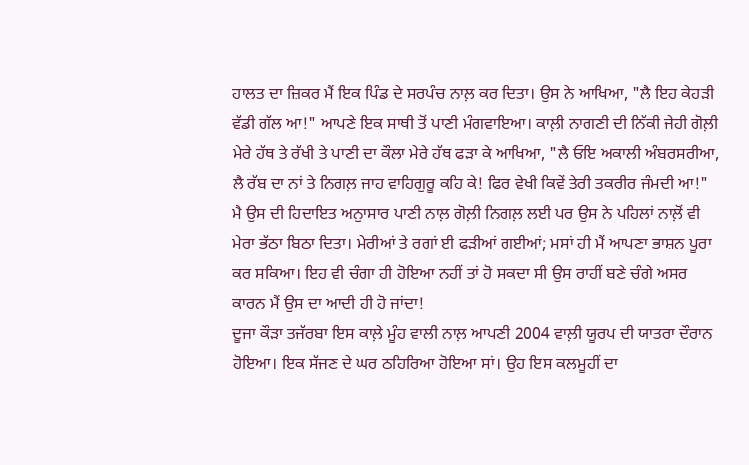ਹਾਲਤ ਦਾ ਜ਼ਿਕਰ ਮੈਂ ਇਕ ਪਿੰਡ ਦੇ ਸਰਪੰਚ ਨਾਲ਼ ਕਰ ਦਿਤਾ। ਉਸ ਨੇ ਆਖਿਆ, "ਲੈ ਇਹ ਕੇਹੜੀ ਵੱਡੀ ਗੱਲ ਆ!" ਆਪਣੇ ਇਕ ਸਾਥੀ ਤੋਂ ਪਾਣੀ ਮੰਗਵਾਇਆ। ਕਾਲ਼ੀ ਨਾਗਣੀ ਦੀ ਨਿੱਕੀ ਜੇਹੀ ਗੋਲ਼ੀ ਮੇਰੇ ਹੱਥ ਤੇ ਰੱਖੀ ਤੇ ਪਾਣੀ ਦਾ ਕੌਲਾ ਮੇਰੇ ਹੱਥ ਫੜਾ ਕੇ ਆਖਿਆ, "ਲੈ ਓਇ ਅਕਾਲੀ ਅੰਬਰਸਰੀਆ, ਲੈ ਰੱਬ ਦਾ ਨਾਂ ਤੇ ਨਿਗਲ਼ ਜਾਹ ਵਾਹਿਗੁਰੂ ਕਹਿ ਕੇ! ਫਿਰ ਵੇਖੀ ਕਿਵੇਂ ਤੇਰੀ ਤਕਰੀਰ ਜੰਮਦੀ ਆ!" ਮੈ ਉਸ ਦੀ ਹਿਦਾਇਤ ਅਨੁਾਸਾਰ ਪਾਣੀ ਨਾਲ਼ ਗੋਲ਼ੀ ਨਿਗਲ਼ ਲਈ ਪਰ ਉਸ ਨੇ ਪਹਿਲਾਂ ਨਾਲ਼ੋਂ ਵੀ ਮੇਰਾ ਭੱਠਾ ਬਿਠਾ ਦਿਤਾ। ਮੇਰੀਆਂ ਤੇ ਰਗਾਂ ਈ ਫੜੀਆਂ ਗਈਆਂ; ਮਸਾਂ ਹੀ ਮੈਂ ਆਪਣਾ ਭਾਸ਼ਨ ਪੂਰਾ ਕਰ ਸਕਿਆ। ਇਹ ਵੀ ਚੰਗਾ ਹੀ ਹੋਇਆ ਨਹੀਂ ਤਾਂ ਹੋ ਸਕਦਾ ਸੀ ਉਸ ਰਾਹੀਂ ਬਣੇ ਚੰਗੇ ਅਸਰ ਕਾਰਨ ਮੈਂ ਉਸ ਦਾ ਆਦੀ ਹੀ ਹੋ ਜਾਂਦਾ!
ਦੂਜਾ ਕੌੜਾ ਤਜੱਰਬਾ ਇਸ ਕਾਲ਼ੇ ਮੂੰਹ ਵਾਲੀ ਨਾਲ਼ ਆਪਣੀ 2004 ਵਾਲ਼ੀ ਯੂਰਪ ਦੀ ਯਾਤਰਾ ਦੌਰਾਨ ਹੋਇਆ। ਇਕ ਸੱਜਣ ਦੇ ਘਰ ਠਹਿਰਿਆ ਹੋਇਆ ਸਾਂ। ਉਹ ਇਸ ਕਲਮੂਹੀਂ ਦਾ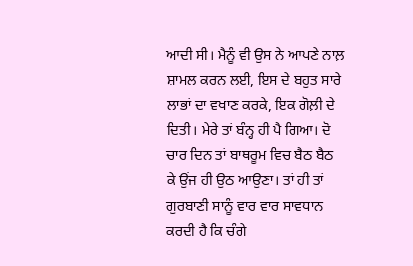ਆਦੀ ਸੀ। ਮੈਨੂੰ ਵੀ ਉਸ ਨੇ ਆਪਣੇ ਨਾਲ਼ ਸ਼ਾਮਲ ਕਰਨ ਲਈ, ਇਸ ਦੇ ਬਹੁਤ ਸਾਰੇ ਲਾਭਾਂ ਦਾ ਵਖਾਣ ਕਰਕੇ, ਇਕ ਗੋਲ਼ੀ ਦੇ ਦਿਤੀ। ਮੇਰੇ ਤਾਂ ਬੰਨ੍ਹ ਹੀ ਪੈ ਗਿਆ। ਦੋ ਚਾਰ ਦਿਨ ਤਾਂ ਬਾਥਰੂਮ ਵਿਚ ਬੈਠ ਬੈਠ ਕੇ ਉਂਜ ਹੀ ਉਠ ਆਉਣਾ। ਤਾਂ ਹੀ ਤਾਂ ਗੁਰਬਾਣੀ ਸਾਨੂੰ ਵਾਰ ਵਾਰ ਸਾਵਧਾਨ ਕਰਦੀ ਹੈ ਕਿ ਚੰਗੇ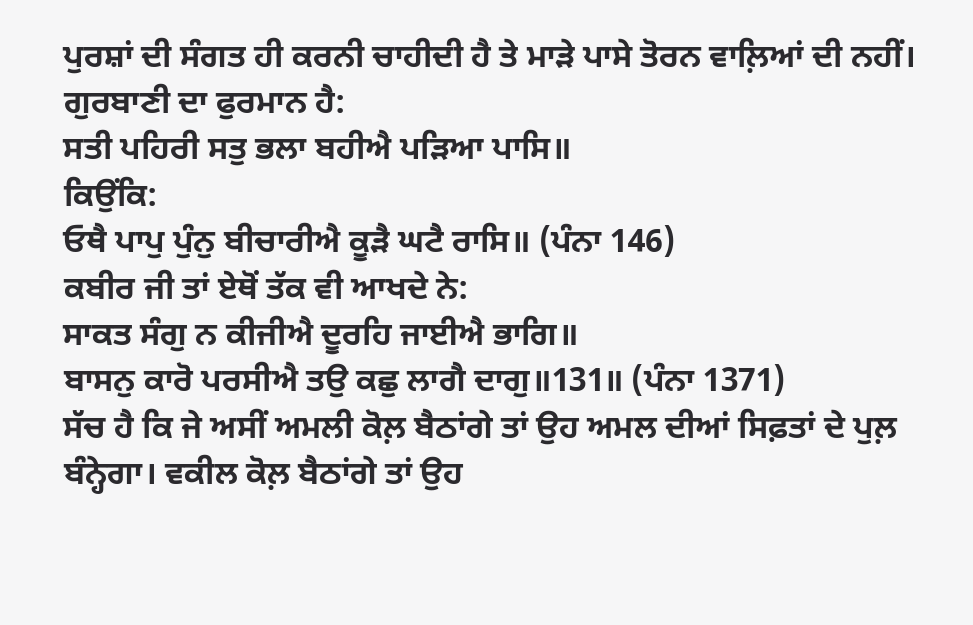ਪੁਰਸ਼ਾਂ ਦੀ ਸੰਗਤ ਹੀ ਕਰਨੀ ਚਾਹੀਦੀ ਹੈ ਤੇ ਮਾੜੇ ਪਾਸੇ ਤੋਰਨ ਵਾਲ਼ਿਆਂ ਦੀ ਨਹੀਂ। ਗੁਰਬਾਣੀ ਦਾ ਫੁਰਮਾਨ ਹੈ:
ਸਤੀ ਪਹਿਰੀ ਸਤੁ ਭਲਾ ਬਹੀਐ ਪੜਿਆ ਪਾਸਿ॥
ਕਿਉਂਕਿ:
ਓਥੈ ਪਾਪੁ ਪੁੰਨੁ ਬੀਚਾਰੀਐ ਕੂੜੈ ਘਟੈ ਰਾਸਿ॥ (ਪੰਨਾ 146)
ਕਬੀਰ ਜੀ ਤਾਂ ਏਥੋਂ ਤੱਕ ਵੀ ਆਖਦੇ ਨੇ:
ਸਾਕਤ ਸੰਗੁ ਨ ਕੀਜੀਐ ਦੂਰਹਿ ਜਾਈਐ ਭਾਗਿ॥
ਬਾਸਨੁ ਕਾਰੋ ਪਰਸੀਐ ਤਉ ਕਛੁ ਲਾਗੈ ਦਾਗੁ॥131॥ (ਪੰਨਾ 1371)
ਸੱਚ ਹੈ ਕਿ ਜੇ ਅਸੀਂ ਅਮਲੀ ਕੋਲ਼ ਬੈਠਾਂਗੇ ਤਾਂ ਉਹ ਅਮਲ ਦੀਆਂ ਸਿਫ਼ਤਾਂ ਦੇ ਪੁਲ਼ ਬੰਨ੍ਹੇਗਾ। ਵਕੀਲ ਕੋਲ਼ ਬੈਠਾਂਗੇ ਤਾਂ ਉਹ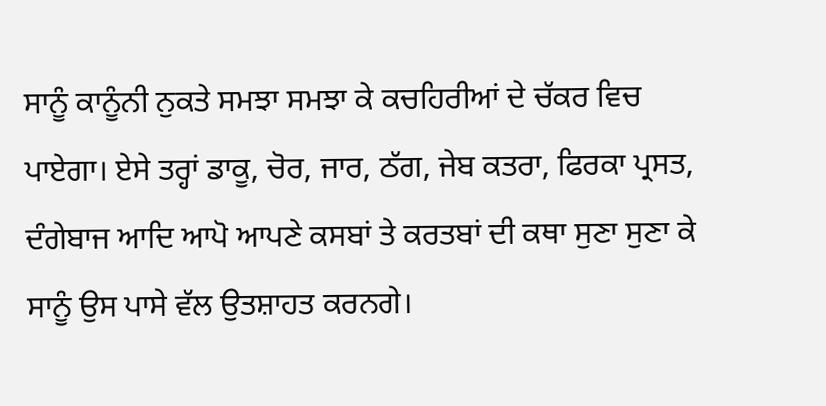ਸਾਨੂੰ ਕਾਨੂੰਨੀ ਨੁਕਤੇ ਸਮਝਾ ਸਮਝਾ ਕੇ ਕਚਹਿਰੀਆਂ ਦੇ ਚੱਕਰ ਵਿਚ ਪਾਏਗਾ। ਏਸੇ ਤਰ੍ਹਾਂ ਡਾਕੂ, ਚੋਰ, ਜਾਰ, ਠੱਗ, ਜੇਬ ਕਤਰਾ, ਫਿਰਕਾ ਪ੍ਰਸਤ, ਦੰਗੇਬਾਜ ਆਦਿ ਆਪੋ ਆਪਣੇ ਕਸਬਾਂ ਤੇ ਕਰਤਬਾਂ ਦੀ ਕਥਾ ਸੁਣਾ ਸੁਣਾ ਕੇ ਸਾਨੂੰ ਉਸ ਪਾਸੇ ਵੱਲ ਉਤਸ਼ਾਹਤ ਕਰਨਗੇ।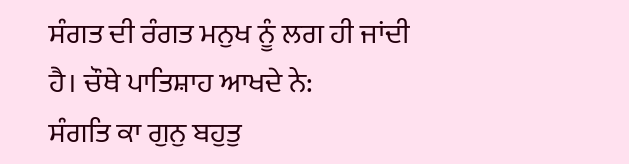ਸੰਗਤ ਦੀ ਰੰਗਤ ਮਨੁਖ ਨੂੰ ਲਗ ਹੀ ਜਾਂਦੀ ਹੈ। ਚੌਥੇ ਪਾਤਿਸ਼ਾਹ ਆਖਦੇ ਨੇ:
ਸੰਗਤਿ ਕਾ ਗੁਨੁ ਬਹੁਤੁ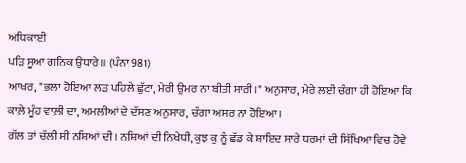ਅਧਿਕਾਈ
ਪੜਿ ਸੂਆ ਗਨਿਕ ਉਧਾਰੇ॥ (ਪੰਨਾ 981)
ਆਖਰ, "ਭਲਾ ਹੋਇਆ ਲੜ ਪਹਿਲੇ ਛੁੱਟਾ, ਮੇਰੀ ਉਮਰ ਨਾ ਬੀਤੀ ਸਾਰੀ।" ਅਨੁਸਾਰ, ਮੇਰੇ ਲਈ ਚੰਗਾ ਹੀ ਹੋਇਆ ਕਿ ਕਾਲ਼ੇ ਮੂੰਹ ਵਾਲ਼ੀ ਦਾ, ਅਮਲੀਆਂ ਦੇ ਦੱਸਣ ਅਨੁਸਾਰ, ਚੰਗਾ ਅਸਰ ਨਾ ਹੋਇਆ।
ਗੱਲ ਤਾਂ ਚੱਲੀ ਸੀ ਨਸ਼ਿਆਂ ਦੀ। ਨਸ਼ਿਆਂ ਦੀ ਨਿਖੇਧੀ, ਕੁਝ ਕੁ ਨੂੰ ਛੱਡ ਕੇ ਸ਼ਾਇਦ ਸਾਰੇ ਧਰਮਾਂ ਦੀ ਸਿੱਖਿਆ ਵਿਚ ਹੋਵੇ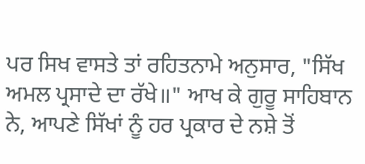ਪਰ ਸਿਖ ਵਾਸਤੇ ਤਾਂ ਰਹਿਤਨਾਮੇ ਅਨੁਸਾਰ, "ਸਿੱਖ ਅਮਲ ਪ੍ਰਸਾਦੇ ਦਾ ਰੱਖੇ॥" ਆਖ ਕੇ ਗੁਰੂ ਸਾਹਿਬਾਨ ਨੇ, ਆਪਣੇ ਸਿੱਖਾਂ ਨੂੰ ਹਰ ਪ੍ਰਕਾਰ ਦੇ ਨਸ਼ੇ ਤੋਂ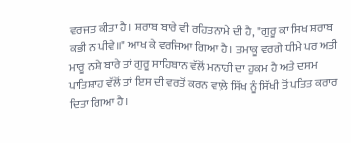ਵਰਜਤ ਕੀਤਾ ਹੈ। ਸ਼ਰਾਬ ਬਾਰੇ ਵੀ ਰਹਿਤਨਾਮੇ ਦੀ ਹੈ, "ਗੁਰੂ ਕਾ ਸਿਖ ਸ਼ਰਾਬ ਕਭੀ ਨ ਪੀਵੇ॥" ਆਖ ਕੇ ਵਰਜਿਆ ਗਿਆ ਹੈ। ਤਮਾਕੂ ਵਰਗੇ ਧੀਮੇ ਪਰ ਅਤੀ ਮਾਰੂ ਨਸ਼ੇ ਬਾਰੇ ਤਾਂ ਗੁਰੂ ਸਾਹਿਬਾਨ ਵੱਲੋਂ ਮਨਾਹੀ ਦਾ ਹੁਕਮ ਹੈ ਅਤੇ ਦਸਮ ਪਾਤਿਸ਼ਾਹ ਵੱਲੋਂ ਤਾਂ ਇਸ ਦੀ ਵਰਤੋਂ ਕਰਨ ਵਾਲ਼ੇ ਸਿੱਖ ਨੂੰ ਸਿੱਖੀ ਤੋਂ ਪਤਿਤ ਕਰਾਰ ਦਿਤਾ ਗਿਆ ਹੈ।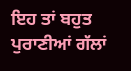ਇਹ ਤਾਂ ਬਹੁਤ ਪੁਰਾਣੀਆਂ ਗੱਲਾਂ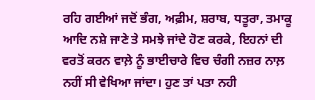ਰਹਿ ਗਈਆਂ ਜਦੋਂ ਭੰਗ, ਅਫ਼ੀਮ, ਸ਼ਰਾਬ, ਧਤੂਰਾ, ਤਮਾਕੂ ਆਦਿ ਨਸ਼ੇ ਜਾਣੇ ਤੇ ਸਮਝੇ ਜਾਂਦੇ ਹੋਣ ਕਰਕੇ, ਇਹਨਾਂ ਦੀ ਵਰਤੋਂ ਕਰਨ ਵਾਲ਼ੇ ਨੂੰ ਭਾਈਚਾਰੇ ਵਿਚ ਚੰਗੀ ਨਜ਼ਰ ਨਾਲ਼ ਨਹੀਂ ਸੀ ਵੇਖਿਆ ਜਾਂਦਾ। ਹੁਣ ਤਾਂ ਪਤਾ ਨਹੀ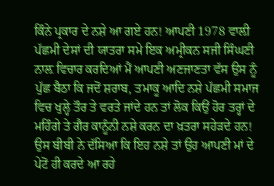ਕਿੰਨੇ ਪ੍ਰਕਾਰ ਦੇ ਨਸ਼ੇ ਆ ਗਏ ਹਨ! ਆਪਣੀ 1978 ਵਾਲ਼ੀ ਪੱਛਮੀ ਦੇਸਾਂ ਦੀ ਯਾਤਰਾ ਸਮੇ ਇਕ ਅਮ੍ਰੀਕਨ ਸਜੀ ਸਿੰਘਣੀ ਨਾਲ਼ ਵਿਚਾਰ ਕਰਦਿਆਂ ਮੈਂ ਆਪਣੀ ਅਣਜਾਣਤਾ ਵੱਸ ਉਸ ਨੂੰ ਪੁੱਛ ਬੈਠਾ ਕਿ ਜਦੋਂ ਸ਼ਰਾਬ, ਤਮਾਕੂ ਆਦਿ ਨਸ਼ੇ ਪੱਛਮੀ ਸਮਾਜ ਵਿਚ ਖੁਲ੍ਹੇ ਤੌਰ ਤੇ ਵਰਤੇ ਜਾਂਦੇ ਹਨ ਤਾਂ ਲੋਕ ਕਿਉਂ ਹੋਰ ਤਰ੍ਹਾਂ ਦੇ ਮਹਿੰਗੇ ਤੇ ਗੈਰ ਕਾਨੂੰਨੀ ਨਸ਼ੇ ਕਰਨ ਦਾ ਖ਼ਤਰਾ ਸਹੇੜਦੇ ਹਨ! ਉਸ ਬੀਬੀ ਨੇ ਦੱਸਿਆ ਕਿ ਇਹ ਨਸ਼ੇ ਤਾਂ ਉਹ ਆਪਣੀ ਮਾਂ ਦੇ ਪੇਟੋਂ ਹੀ ਕਰਦੇ ਆ ਰਹੇ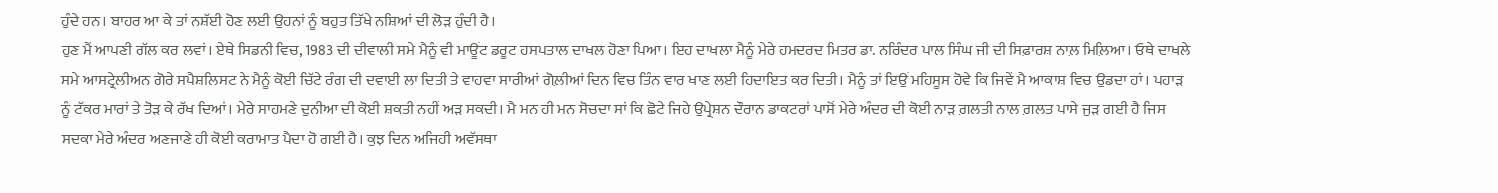ਹੁੰਦੇ ਹਨ। ਬਾਹਰ ਆ ਕੇ ਤਾਂ ਨਸ਼ੱਈ ਹੋਣ ਲਈ ਉਹਨਾਂ ਨੂੰ ਬਹੁਤ ਤਿੱਖੇ ਨਸ਼ਿਆਂ ਦੀ ਲੋੜ ਹੁੰਦੀ ਹੈ।
ਹੁਣ ਮੈਂ ਆਪਣੀ ਗੱਲ ਕਰ ਲਵਾਂ। ਏਥੇ ਸਿਡਨੀ ਵਿਚ, 1983 ਦੀ ਦੀਵਾਲੀ ਸਮੇ ਮੈਨੂੰ ਵੀ ਮਾਊਂਟ ਡਰੂਟ ਹਸਪਤਾਲ ਦਾਖਲ ਹੋਣਾ ਪਿਆ। ਇਹ ਦਾਖਲਾ ਮੈਨੂੰ ਮੇਰੇ ਹਮਦਰਦ ਮਿਤਰ ਡਾ. ਨਰਿੰਦਰ ਪਾਲ ਸਿੰਘ ਜੀ ਦੀ ਸਿਫ਼ਾਰਸ਼ ਨਾਲ਼ ਮਿਲ਼ਿਆ। ਓਥੇ ਦਾਖਲੇ ਸਮੇ ਆਸਟ੍ਰੇਲੀਅਨ ਗੋਰੇ ਸਪੈਸ਼ਲਿਸਟ ਨੇ ਮੈਨੂੰ ਕੋਈ ਚਿੱਟੇ ਰੰਗ ਦੀ ਦਵਾਈ ਲਾ ਦਿਤੀ ਤੇ ਵਾਹਵਾ ਸਾਰੀਆਂ ਗੋਲ਼ੀਆਂ ਦਿਨ ਵਿਚ ਤਿੰਨ ਵਾਰ ਖਾਣ ਲਈ ਹਿਦਾਇਤ ਕਰ ਦਿਤੀ। ਮੈਨੂੰ ਤਾਂ ਇਉਂ ਮਹਿਸੂਸ ਹੋਵੇ ਕਿ ਜਿਵੇਂ ਮੈ ਆਕਾਸ਼ ਵਿਚ ਉਡਦਾ ਹਾਂ। ਪਹਾੜ ਨੂੰ ਟੱਕਰ ਮਾਰਾਂ ਤੇ ਤੋੜ ਕੇ ਰੱਖ ਦਿਆਂ। ਮੇਰੇ ਸਾਹਮਣੇ ਦੁਨੀਆ ਦੀ ਕੋਈ ਸ਼ਕਤੀ ਨਹੀਂ ਅੜ ਸਕਦੀ। ਮੈ ਮਨ ਹੀ ਮਨ ਸੋਚਦਾ ਸਾਂ ਕਿ ਛੋਟੇ ਜਿਹੇ ਉਪ੍ਰੇਸ਼ਨ ਦੌਰਾਨ ਡਾਕਟਰਾਂ ਪਾਸੋਂ ਮੇਰੇ ਅੰਦਰ ਦੀ ਕੋਈ ਨਾੜ ਗ਼ਲਤੀ ਨਾਲ ਗ਼ਲਤ ਪਾਸੇ ਜੁੜ ਗਈ ਹੈ ਜਿਸ ਸਦਕਾ ਮੇਰੇ ਅੰਦਰ ਅਣਜਾਣੇ ਹੀ ਕੋਈ ਕਰਾਮਾਤ ਪੈਦਾ ਹੋ ਗਈ ਹੈ। ਕੁਝ ਦਿਨ ਅਜਿਹੀ ਅਵੱਸਥਾ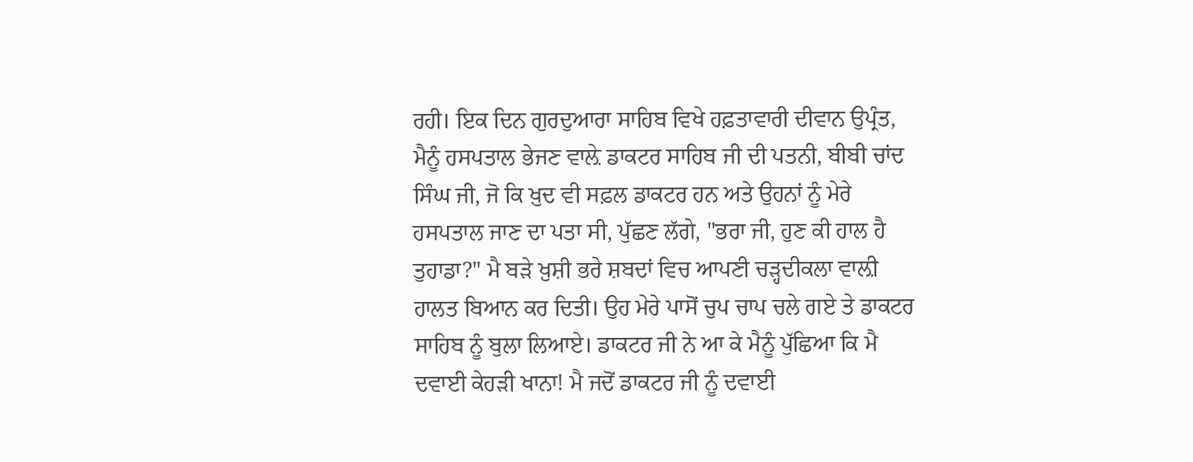ਰਹੀ। ਇਕ ਦਿਨ ਗੁਰਦੁਆਰਾ ਸਾਹਿਬ ਵਿਖੇ ਹਫ਼ਤਾਵਾਰੀ ਦੀਵਾਨ ਉਪ੍ਰੰਤ, ਮੈਨੂੰ ਹਸਪਤਾਲ ਭੇਜਣ ਵਾਲ਼ੇ ਡਾਕਟਰ ਸਾਹਿਬ ਜੀ ਦੀ ਪਤਨੀ, ਬੀਬੀ ਚਾਂਦ ਸਿੰਘ ਜੀ, ਜੋ ਕਿ ਖ਼ੁਦ ਵੀ ਸਫ਼ਲ ਡਾਕਟਰ ਹਨ ਅਤੇ ਉਹਨਾਂ ਨੂੰ ਮੇਰੇ ਹਸਪਤਾਲ ਜਾਣ ਦਾ ਪਤਾ ਸੀ, ਪੁੱਛਣ ਲੱਗੇ, "ਭਰਾ ਜੀ, ਹੁਣ ਕੀ ਹਾਲ ਹੈ ਤੁਹਾਡਾ?" ਮੈ ਬੜੇ ਖ਼ੁਸ਼ੀ ਭਰੇ ਸ਼ਬਦਾਂ ਵਿਚ ਆਪਣੀ ਚੜ੍ਹਦੀਕਲਾ ਵਾਲ਼ੀ ਹਾਲਤ ਬਿਆਨ ਕਰ ਦਿਤੀ। ਉਹ ਮੇਰੇ ਪਾਸੋਂ ਚੁਪ ਚਾਪ ਚਲੇ ਗਏ ਤੇ ਡਾਕਟਰ ਸਾਹਿਬ ਨੂੰ ਬੁਲਾ ਲਿਆਏ। ਡਾਕਟਰ ਜੀ ਨੇ ਆ ਕੇ ਮੈਨੂੰ ਪੁੱਛਿਆ ਕਿ ਮੈ ਦਵਾਈ ਕੇਹੜੀ ਖਾਨਾ! ਮੈ ਜਦੋਂ ਡਾਕਟਰ ਜੀ ਨੂੰ ਦਵਾਈ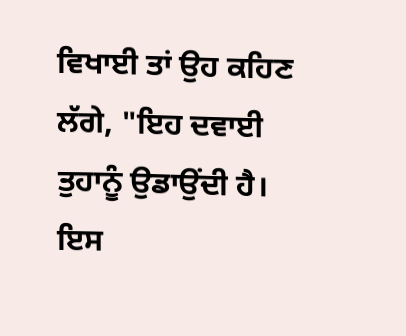ਵਿਖਾਈ ਤਾਂ ਉਹ ਕਹਿਣ ਲੱਗੇ, "ਇਹ ਦਵਾਈ ਤੁਹਾਨੂੰ ਉਡਾਉਂਦੀ ਹੈ। ਇਸ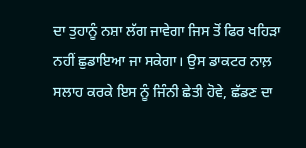ਦਾ ਤੁਹਾਨੂੰ ਨਸ਼ਾ ਲੱਗ ਜਾਵੇਗਾ ਜਿਸ ਤੋਂ ਫਿਰ ਖਹਿੜਾ ਨਹੀਂ ਛੁਡਾਇਆ ਜਾ ਸਕੇਗਾ। ਉਸ ਡਾਕਟਰ ਨਾਲ਼ ਸਲਾਹ ਕਰਕੇ ਇਸ ਨੂੰ ਜਿੰਨੀ ਛੇਤੀ ਹੋਵੇ, ਛੱਡਣ ਦਾ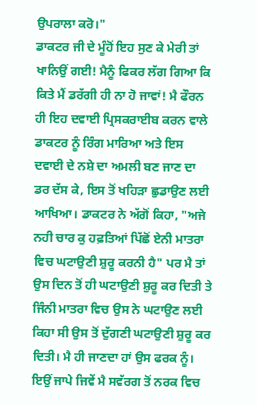ਉਪਰਾਲਾ ਕਰੋ।"
ਡਾਕਟਰ ਜੀ ਦੇ ਮੂੰਹੋਂ ਇਹ ਸੁਣ ਕੇ ਮੇਰੀ ਤਾਂ ਖਾਨਿਉਂ ਗਈ! ਮੈਨੂੰ ਫਿਕਰ ਲੱਗ ਗਿਆ ਕਿ ਕਿਤੇ ਮੈਂ ਡਰੱਗੀ ਹੀ ਨਾ ਹੋ ਜਾਵਾਂ! ਮੈ ਫੌਰਨ ਹੀ ਇਹ ਦਵਾਈ ਪ੍ਰਿਸਕਰਾਈਬ ਕਰਨ ਵਾਲੇ ਡਾਕਟਰ ਨੂੰ ਰਿੰਗ ਮਾਰਿਆ ਅਤੇ ਇਸ ਦਵਾਈ ਦੇ ਨਸ਼ੇ ਦਾ ਅਮਲੀ ਬਣ ਜਾਣ ਦਾ ਡਰ ਦੱਸ ਕੇ, ਇਸ ਤੋਂ ਖਹਿੜਾ ਛੁਡਾਉਣ ਲਈ ਆਖਿਆ। ਡਾਕਟਰ ਨੇ ਅੱਗੋਂ ਕਿਹਾ, "ਅਜੇ ਨਹੀ ਚਾਰ ਕੁ ਹਫ਼ਤਿਆਂ ਪਿੱਛੋਂ ਏਨੀ ਮਾਤਰਾ ਵਿਚ ਘਟਾਉਣੀ ਸ਼ੁਰੂ ਕਰਨੀ ਹੈ" ਪਰ ਮੈ ਤਾਂ ਉਸ ਦਿਨ ਤੋਂ ਹੀ ਘਟਾਉਣੀ ਸ਼ੁਰੂ ਕਰ ਦਿਤੀ ਤੇ ਜਿੰਨੀ ਮਾਤਰਾ ਵਿਚ ਉਸ ਨੇ ਘਟਾਉਣ ਲਈ ਕਿਹਾ ਸੀ ਉਸ ਤੋਂ ਦੁੱਗਣੀ ਘਟਾਉਣੀ ਸ਼ੁਰੂ ਕਰ ਦਿਤੀ। ਮੈ ਹੀ ਜਾਣਦਾ ਹਾਂ ਉਸ ਫਰਕ ਨੂੰ। ਇਉਂ ਜਾਪੇ ਜਿਵੇਂ ਮੈ ਸਵੱਰਗ ਤੋਂ ਨਰਕ ਵਿਚ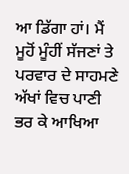ਆ ਡਿੱਗਾ ਹਾਂ। ਮੈਂ ਮੂਹੋਂ ਮੂੰਹੀਂ ਸੱਜਣਾਂ ਤੇ ਪਰਵਾਰ ਦੇ ਸਾਹਮਣੇ ਅੱਖਾਂ ਵਿਚ ਪਾਣੀ ਭਰ ਕੇ ਆਖਿਆ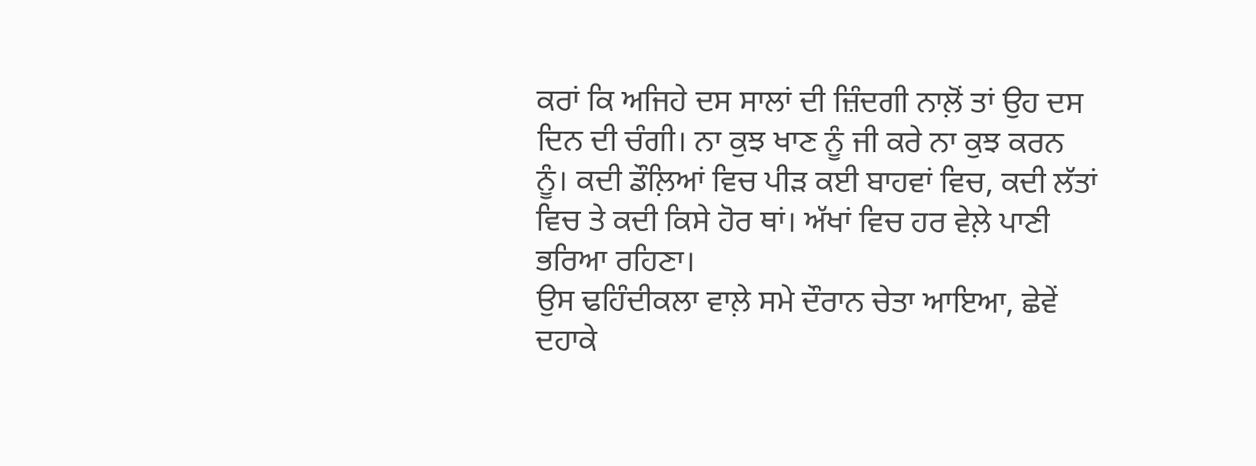ਕਰਾਂ ਕਿ ਅਜਿਹੇ ਦਸ ਸਾਲਾਂ ਦੀ ਜ਼ਿੰਦਗੀ ਨਾਲ਼ੋਂ ਤਾਂ ਉਹ ਦਸ ਦਿਨ ਦੀ ਚੰਗੀ। ਨਾ ਕੁਝ ਖਾਣ ਨੂੰ ਜੀ ਕਰੇ ਨਾ ਕੁਝ ਕਰਨ ਨੂੰ। ਕਦੀ ਡੌਲ਼ਿਆਂ ਵਿਚ ਪੀੜ ਕਈ ਬਾਹਵਾਂ ਵਿਚ, ਕਦੀ ਲੱਤਾਂ ਵਿਚ ਤੇ ਕਦੀ ਕਿਸੇ ਹੋਰ ਥਾਂ। ਅੱਖਾਂ ਵਿਚ ਹਰ ਵੇਲ਼ੇ ਪਾਣੀ ਭਰਿਆ ਰਹਿਣਾ।
ਉਸ ਢਹਿੰਦੀਕਲਾ ਵਾਲ਼ੇ ਸਮੇ ਦੌਰਾਨ ਚੇਤਾ ਆਇਆ, ਛੇਵੇਂ ਦਹਾਕੇ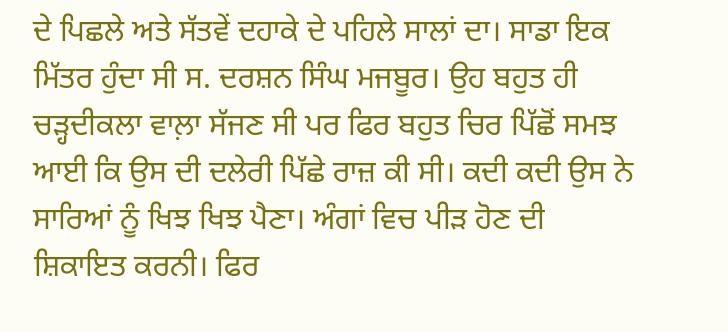ਦੇ ਪਿਛਲੇ ਅਤੇ ਸੱਤਵੇਂ ਦਹਾਕੇ ਦੇ ਪਹਿਲੇ ਸਾਲਾਂ ਦਾ। ਸਾਡਾ ਇਕ ਮਿੱਤਰ ਹੁੰਦਾ ਸੀ ਸ. ਦਰਸ਼ਨ ਸਿੰਘ ਮਜਬੂਰ। ਉਹ ਬਹੁਤ ਹੀ ਚੜ੍ਹਦੀਕਲਾ ਵਾਲ਼ਾ ਸੱਜਣ ਸੀ ਪਰ ਫਿਰ ਬਹੁਤ ਚਿਰ ਪਿੱਛੋਂ ਸਮਝ ਆਈ ਕਿ ਉਸ ਦੀ ਦਲੇਰੀ ਪਿੱਛੇ ਰਾਜ਼ ਕੀ ਸੀ। ਕਦੀ ਕਦੀ ਉਸ ਨੇ ਸਾਰਿਆਂ ਨੂੰ ਖਿਝ ਖਿਝ ਪੈਣਾ। ਅੰਗਾਂ ਵਿਚ ਪੀੜ ਹੋਣ ਦੀ ਸ਼ਿਕਾਇਤ ਕਰਨੀ। ਫਿਰ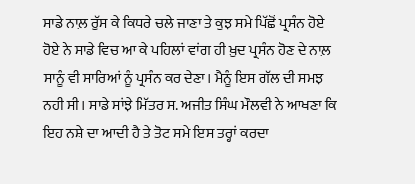ਸਾਡੇ ਨਾਲ਼ ਰੁੱਸ ਕੇ ਕਿਧਰੇ ਚਲੇ ਜਾਣਾ ਤੇ ਕੁਝ ਸਮੇ ਪਿੱਛੋਂ ਪ੍ਰਸੰਨ ਹੋਏ ਹੋਏ ਨੇ ਸਾਡੇ ਵਿਚ ਆ ਕੇ ਪਹਿਲਾਂ ਵਾਂਗ ਹੀ ਖ਼ੁਦ ਪ੍ਰਸੰਨ ਹੋਣ ਦੇ ਨਾਲ਼ ਸਾਨੂੰ ਵੀ ਸਾਰਿਆਂ ਨੂੰ ਪ੍ਰਸੰਨ ਕਰ ਦੇਣਾ। ਮੈਨੂੰ ਇਸ ਗੱਲ ਦੀ ਸਮਝ ਨਹੀ ਸੀ। ਸਾਡੇ ਸਾਂਝੇ ਮਿੱਤਰ ਸ. ਅਜੀਤ ਸਿੰਘ ਮੌਲਵੀ ਨੇ ਆਖਣਾ ਕਿ ਇਹ ਨਸ਼ੇ ਦਾ ਆਦੀ ਹੈ ਤੇ ਤੋਟ ਸਮੇ ਇਸ ਤਰ੍ਹਾਂ ਕਰਦਾ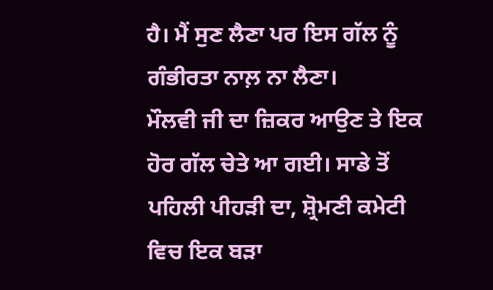ਹੈ। ਮੈਂ ਸੁਣ ਲੈਣਾ ਪਰ ਇਸ ਗੱਲ ਨੂੰ ਗੰਭੀਰਤਾ ਨਾਲ਼ ਨਾ ਲੈਣਾ।
ਮੌਲਵੀ ਜੀ ਦਾ ਜ਼ਿਕਰ ਆਉਣ ਤੇ ਇਕ ਹੋਰ ਗੱਲ ਚੇਤੇ ਆ ਗਈ। ਸਾਡੇ ਤੋਂ ਪਹਿਲੀ ਪੀਹੜੀ ਦਾ, ਸ਼੍ਰੋਮਣੀ ਕਮੇਟੀ ਵਿਚ ਇਕ ਬੜਾ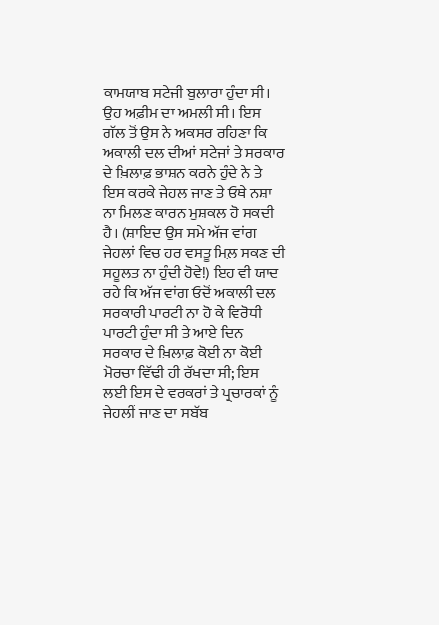ਕਾਮਯਾਬ ਸਟੇਜੀ ਬੁਲਾਰਾ ਹੁੰਦਾ ਸੀ। ਉਹ ਅਫ਼ੀਮ ਦਾ ਅਮਲੀ ਸੀ। ਇਸ ਗੱਲ ਤੋਂ ਉਸ ਨੇ ਅਕਸਰ ਰਹਿਣਾ ਕਿ ਅਕਾਲੀ ਦਲ ਦੀਆਂ ਸਟੇਜਾਂ ਤੇ ਸਰਕਾਰ ਦੇ ਖ਼ਿਲਾਫ਼ ਭਾਸ਼ਨ ਕਰਨੇ ਹੁੰਦੇ ਨੇ ਤੇ ਇਸ ਕਰਕੇ ਜੇਹਲ ਜਾਣ ਤੇ ਓਥੇ ਨਸ਼ਾ ਨਾ ਮਿਲਣ ਕਾਰਨ ਮੁਸ਼ਕਲ ਹੋ ਸਕਦੀ ਹੈ। (ਸ਼ਾਇਦ ਉਸ ਸਮੇ ਅੱਜ ਵਾਂਗ ਜੇਹਲਾਂ ਵਿਚ ਹਰ ਵਸਤੂ ਮਿਲ਼ ਸਕਣ ਦੀ ਸਹੂਲਤ ਨਾ ਹੁੰਦੀ ਹੋਵੇ!) ਇਹ ਵੀ ਯਾਦ ਰਹੇ ਕਿ ਅੱਜ ਵਾਂਗ ਓਦੋਂ ਅਕਾਲੀ ਦਲ ਸਰਕਾਰੀ ਪਾਰਟੀ ਨਾ ਹੋ ਕੇ ਵਿਰੋਧੀ ਪਾਰਟੀ ਹੁੰਦਾ ਸੀ ਤੇ ਆਏ ਦਿਨ ਸਰਕਾਰ ਦੇ ਖ਼ਿਲਾਫ਼ ਕੋਈ ਨਾ ਕੋਈ ਮੋਰਚਾ ਵਿੱਢੀ ਹੀ ਰੱਖਦਾ ਸੀ; ਇਸ ਲਈ ਇਸ ਦੇ ਵਰਕਰਾਂ ਤੇ ਪ੍ਰਚਾਰਕਾਂ ਨੂੰ ਜੇਹਲੀਂ ਜਾਣ ਦਾ ਸਬੱਬ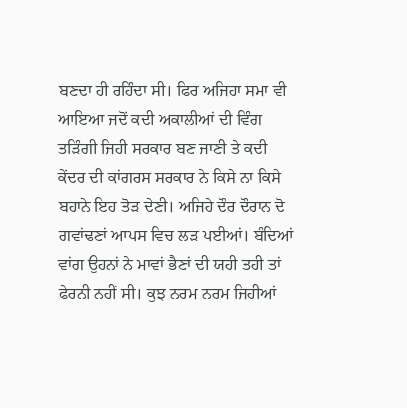ਬਣਦਾ ਹੀ ਰਹਿੰਦਾ ਸੀ। ਫਿਰ ਅਜਿਹਾ ਸਮਾ ਵੀ ਆਇਆ ਜਦੋਂ ਕਦੀ ਅਕਾਲੀਆਂ ਦੀ ਵਿੰਗ ਤੜਿੰਗੀ ਜਿਹੀ ਸਰਕਾਰ ਬਣ ਜਾਣੀ ਤੇ ਕਦੀ ਕੇਂਦਰ ਦੀ ਕਾਂਗਰਸ ਸਰਕਾਰ ਨੇ ਕਿਸੇ ਨਾ ਕਿਸੇ ਬਹਾਨੇ ਇਹ ਤੋੜ ਦੇਣੀ। ਅਜਿਹੇ ਦੌਰ ਦੌਰਾਨ ਦੋ ਗਵਾਂਢਣਾਂ ਆਪਸ ਵਿਚ ਲੜ ਪਈਆਂ। ਬੰਦਿਆਂ ਵਾਂਗ ਉਹਨਾਂ ਨੇ ਮਾਵਾਂ ਭੈਣਾਂ ਦੀ ਯਹੀ ਤਹੀ ਤਾਂ ਫੇਰਨੀ ਨਹੀਂ ਸੀ। ਕੁਝ ਨਰਮ ਨਰਮ ਜਿਹੀਆਂ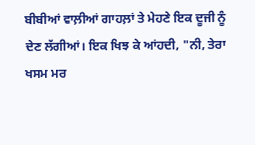ਬੀਬੀਆਂ ਵਾਲ਼ੀਆਂ ਗਾਹਲ਼ਾਂ ਤੇ ਮੇਹਣੇ ਇਕ ਦੂਜੀ ਨੂੰ ਦੇਣ ਲੱਗੀਆਂ। ਇਕ ਖਿਝ ਕੇ ਆਂਹਦੀ, "ਨੀ, ਤੇਰਾ ਖਸਮ ਮਰ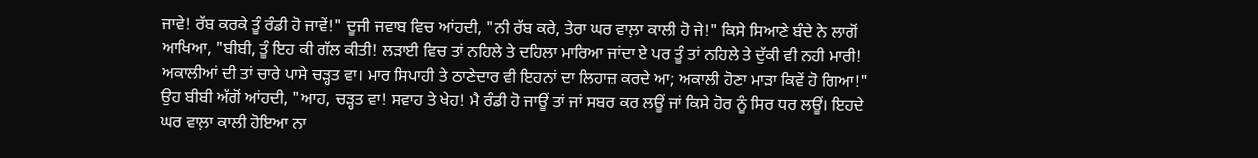ਜਾਵੇ! ਰੱਬ ਕਰਕੇ ਤੂੰ ਰੰਡੀ ਹੋ ਜਾਵੇਂ!" ਦੂਜੀ ਜਵਾਬ ਵਿਚ ਆਂਹਦੀ, "ਨੀ ਰੱਬ ਕਰੇ, ਤੇਰਾ ਘਰ ਵਾਲ਼ਾ ਕਾਲੀ ਹੋ ਜੇ!" ਕਿਸੇ ਸਿਆਣੇ ਬੰਦੇ ਨੇ ਲਾਗੋਂ ਆਖਿਆ, "ਬੀਬੀ, ਤੂੰ ਇਹ ਕੀ ਗੱਲ ਕੀਤੀ! ਲੜਾਈ ਵਿਚ ਤਾਂ ਨਹਿਲੇ ਤੇ ਦਹਿਲਾ ਮਾਰਿਆ ਜਾਂਦਾ ਏ ਪਰ ਤੂੰ ਤਾਂ ਨਹਿਲੇ ਤੇ ਦੁੱਕੀ ਵੀ ਨਹੀ ਮਾਰੀ! ਅਕਾਲੀਆਂ ਦੀ ਤਾਂ ਚਾਰੇ ਪਾਸੇ ਚੜ੍ਹਤ ਵਾ। ਮਾਰ ਸਿਪਾਹੀ ਤੇ ਠਾਣੇਦਾਰ ਵੀ ਇਹਨਾਂ ਦਾ ਲਿਹਾਜ਼ ਕਰਦੇ ਆ; ਅਕਾਲੀ ਹੋਣਾ ਮਾੜਾ ਕਿਵੇਂ ਹੋ ਗਿਆ!" ਉਹ ਬੀਬੀ ਅੱਗੋਂ ਆਂਹਦੀ, "ਆਹ, ਚੜ੍ਹਤ ਵਾ! ਸਵਾਹ ਤੇ ਖੇਹ! ਮੈ ਰੰਡੀ ਹੋ ਜਾਊਂ ਤਾਂ ਜਾਂ ਸਬਰ ਕਰ ਲਊਂ ਜਾਂ ਕਿਸੇ ਹੋਰ ਨੂੰ ਸਿਰ ਧਰ ਲਊਂ। ਇਹਦੇ ਘਰ ਵਾਲ਼ਾ ਕਾਲੀ ਹੋਇਆ ਨਾ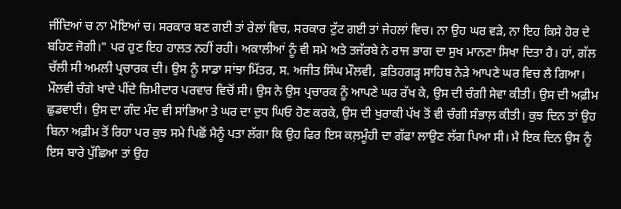ਜੀਂਦਿਆਂ ਚ ਨਾ ਮੋਇਆਂ ਚ। ਸਰਕਾਰ ਬਣ ਗਈ ਤਾਂ ਰੇਲਾਂ ਵਿਚ, ਸਰਕਾਰ ਟੁੱਟ ਗਈ ਤਾਂ ਜੇਹਲਾਂ ਵਿਚ। ਨਾ ਉਹ ਘਰ ਵੜੇ, ਨਾ ਇਹ ਕਿਸੇ ਹੋਰ ਦੇ ਬਹਿਣ ਜੋਗੀ।" ਪਰ ਹੁਣ ਇਹ ਹਾਲਤ ਨਹੀਂ ਰਹੀ। ਅਕਾਲੀਆਂ ਨੂੰ ਵੀ ਸਮੇ ਅਤੇ ਤਜੱਰਬੇ ਨੇ ਰਾਜ ਭਾਗ ਦਾ ਸੁਖ ਮਾਨਣਾ ਸਿਖਾ ਦਿਤਾ ਹੈ। ਹਾਂ, ਗੱਲ ਚੱਲੀ ਸੀ ਅਮਲੀ ਪ੍ਰਚਾਰਕ ਦੀ। ਉਸ ਨੂੰ ਸਾਡਾ ਸਾਂਝਾ ਮਿੱਤਰ, ਸ. ਅਜੀਤ ਸਿੰਘ ਮੌਲਵੀ, ਫ਼ਤਿਹਗੜ੍ਹ ਸਾਹਿਬ ਨੇੜੇ ਆਪਣੇ ਘਰ ਵਿਚ ਲੈ ਗਿਆ। ਮੌਲਵੀ ਚੰਗੇ ਖਾਦੇ ਪੀਂਦੇ ਜ਼ਿਮੀਦਾਰ ਪਰਵਾਰ ਵਿਚੋਂ ਸੀ। ਉਸ ਨੇ ਉਸ ਪ੍ਰਚਾਰਕ ਨੂੰ ਆਪਣੇ ਘਰ ਰੱਖ ਕੇ, ਉਸ ਦੀ ਚੰਗੀ ਸੇਵਾ ਕੀਤੀ। ਉਸ ਦੀ ਅਫ਼ੀਮ ਛੁਡਵਾਈ। ਉਸ ਦਾ ਗੰਦ ਮੰਦ ਵੀ ਸਾਂਭਿਆ ਤੇ ਘਰ ਦਾ ਦੁਧ ਘਿਓ ਹੋਣ ਕਰਕੇ, ਉਸ ਦੀ ਖੁਰਾਕੀ ਪੱਖ ਤੋਂ ਵੀ ਚੰਗੀ ਸੰਭਾਲ਼ ਕੀਤੀ। ਕੁਝ ਦਿਨ ਤਾਂ ਉਹ ਬਿਨਾ ਅਫ਼ੀਮ ਤੋਂ ਰਿਹਾ ਪਰ ਕੁਝ ਸਮੇ ਪਿਛੋਂ ਮੈਨੂੰ ਪਤਾ ਲੱਗਾ ਕਿ ਉਹ ਫਿਰ ਇਸ ਕਲ਼ਮੂੰਹੀ ਦਾ ਗੱਫਾ ਲਾਉਣ ਲੱਗ ਪਿਆ ਸੀ। ਮੈ ਇਕ ਦਿਨ ਉਸ ਨੂੰ ਇਸ ਬਾਰੇ ਪੁੱਛਿਆ ਤਾਂ ਉਹ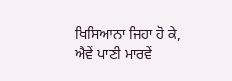ਖਿਸਿਆਨਾ ਜਿਹਾ ਹੋ ਕੇ, ਐਵੇਂ ਪਾਣੀ ਮਾਰਵੇਂ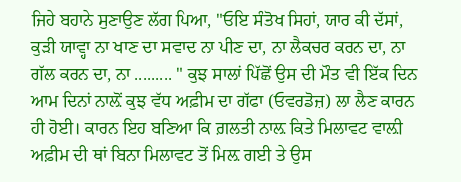ਜਿਹੇ ਬਹਾਨੇ ਸੁਣਾਉਣ ਲੱਗ ਪਿਆ, "ਓਇ ਸੰਤੋਖ ਸਿਹਾਂ, ਯਾਰ ਕੀ ਦੱਸਾਂ, ਕੁੜੀ ਯਾਵ੍ਹਾ ਨਾ ਖਾਣ ਦਾ ਸਵਾਦ ਨਾ ਪੀਣ ਦਾ, ਨਾ ਲੈਕਚਰ ਕਰਨ ਦਾ, ਨਾ ਗੱਲ ਕਰਨ ਦਾ, ਨਾ ......... " ਕੁਝ ਸਾਲਾਂ ਪਿੱਛੋਂ ਉਸ ਦੀ ਮੌਤ ਵੀ ਇੱਕ ਦਿਨ ਆਮ ਦਿਨਾਂ ਨਾਲ਼ੋਂ ਕੁਝ ਵੱਧ ਅਫ਼ੀਮ ਦਾ ਗੱਫਾ (ਓਵਰਡੋਜ਼) ਲਾ ਲੈਣ ਕਾਰਨ ਹੀ ਹੋਈ। ਕਾਰਨ ਇਹ ਬਣਿਆ ਕਿ ਗ਼ਲਤੀ ਨਾਲ਼ ਕਿਤੇ ਮਿਲਾਵਟ ਵਾਲ਼ੀ ਅਫ਼ੀਮ ਦੀ ਥਾਂ ਬਿਨਾ ਮਿਲਾਵਟ ਤੋਂ ਮਿਲ਼ ਗਈ ਤੇ ਉਸ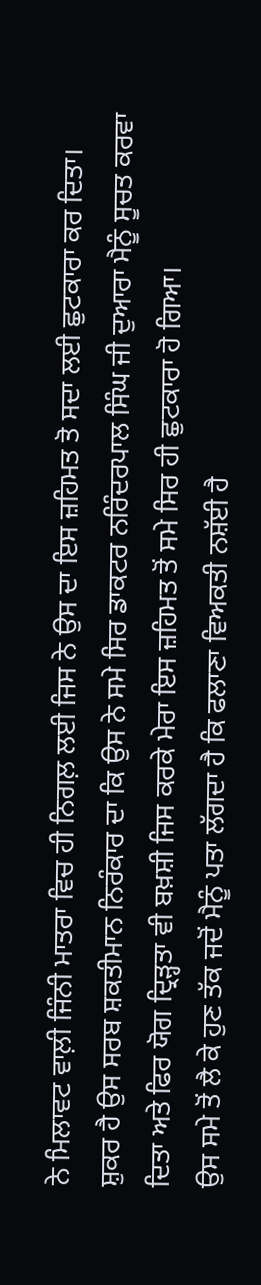ਨੇ ਮਿਲਾਵਟ ਵਾਲ਼ੀ ਜਿੰਨੀ ਮਾਤਰਾ ਵਿਚ ਹੀ ਨਿਗਲ਼ ਲਈ ਜਿਸ ਨੇ ਉਸ ਦਾ ਇਸ ਜ਼ਹਿਮਤ ਤੋ ਸਦਾ ਲਈ ਛੁਟਕਾਰਾ ਕਰ ਦਿਤਾ।
ਸ਼ੁਕਰ ਹੈ ਉਸ ਸਰਬ ਸ਼ਕਤੀਮਾਨ ਨਿਰੰਕਾਰ ਦਾ ਕਿ ਉਸ ਨੇ ਸਮੇ ਸਿਰ ਡਾਕਟਰ ਨਰਿੰਦਰਪਾਲ ਸਿੰਘ ਜੀ ਦੁਆਰਾ ਮੈਨੂੰ ਸੂਚਤ ਕਰਵਾ ਦਿਤਾ ਅਤੇ ਫਿਰ ਯੋਗ ਦ੍ਰਿੜ੍ਹਤਾ ਵੀ ਬਖ਼ਸ਼ੀ ਜਿਸ ਕਰਕੇ ਮੇਰਾ ਇਸ ਜ਼ਹਿਮਤ ਤੋਂ ਸਮੇ ਸਿਰ ਹੀ ਛੁਟਕਾਰਾ ਹੋ ਗਿਆ।
ਉਸ ਸਮੇ ਤੋਂ ਲੈ ਕੇ ਹੁਣ ਤੱਕ ਜਦੋਂ ਮੈਨੂੰ ਪਤਾ ਲੱਗਦਾ ਹੈ ਕਿ ਫਲਾਣਾ ਵਿਅਕਤੀ ਨਸ਼ੱਈ ਹੈ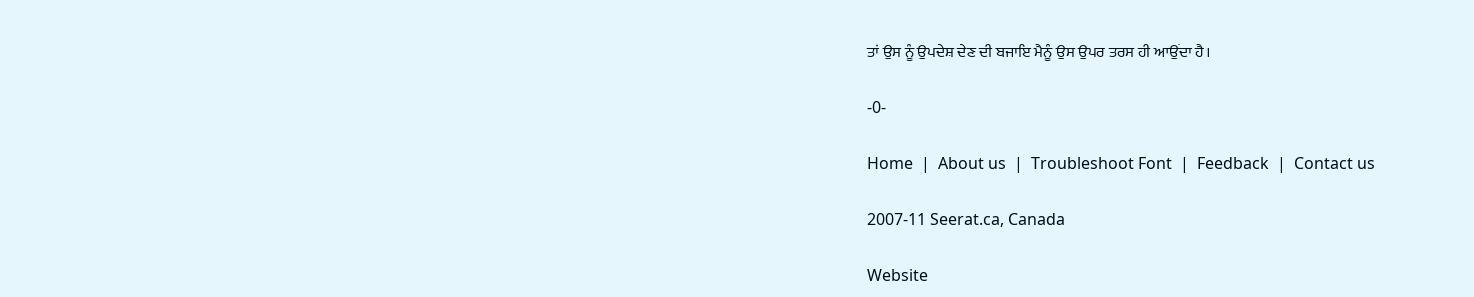ਤਾਂ ਉਸ ਨੂੰ ਉਪਦੇਸ਼ ਦੇਣ ਦੀ ਬਜਾਇ ਮੈਨੂੰ ਉਸ ਉਪਰ ਤਰਸ ਹੀ ਆਉਂਦਾ ਹੈ।

-0-

Home  |  About us  |  Troubleshoot Font  |  Feedback  |  Contact us

2007-11 Seerat.ca, Canada

Website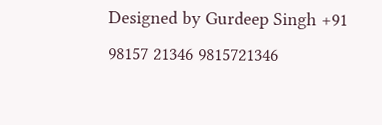Designed by Gurdeep Singh +91 98157 21346 9815721346